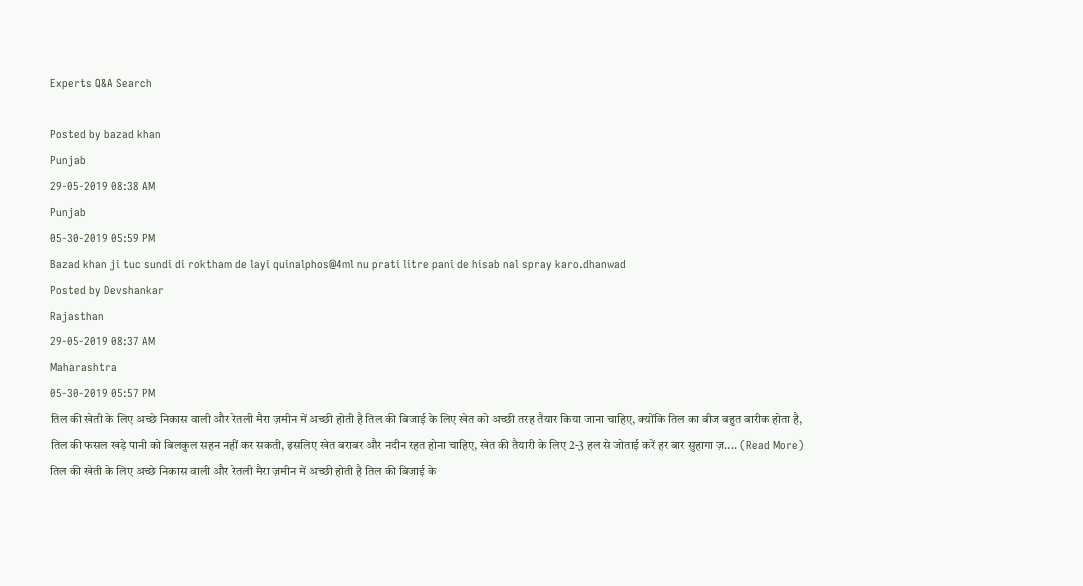Experts Q&A Search

Posted by bazad khan
Punjab
29-05-2019 08:38 AM
Punjab
05-30-2019 05:59 PM
Bazad khan ji tuc sundi di roktham de layi quinalphos@4ml nu prati litre pani de hisab nal spray karo.dhanwad
Posted by Devshankar
Rajasthan
29-05-2019 08:37 AM
Maharashtra
05-30-2019 05:57 PM
तिल की खेती के लिए अच्छे निकास वाली और रेतली मैरा ज़मीन में अच्छी होती है तिल की बिजाई के लिए खेत को अच्छी तरह तैयार किया जाना चाहिए, क्योंकि तिल का बीज बहुत बारीक होता है, तिल की फसल खड़े पानी को बिलकुल सहन नहीं कर सकती, इसलिए खेत बराबर और नदीन रहत होना चाहिए, खेत की तैयारी के लिए 2-3 हल से जोताई करें हर बार सुहागा ज़.... (Read More)
तिल की खेती के लिए अच्छे निकास वाली और रेतली मैरा ज़मीन में अच्छी होती है तिल की बिजाई के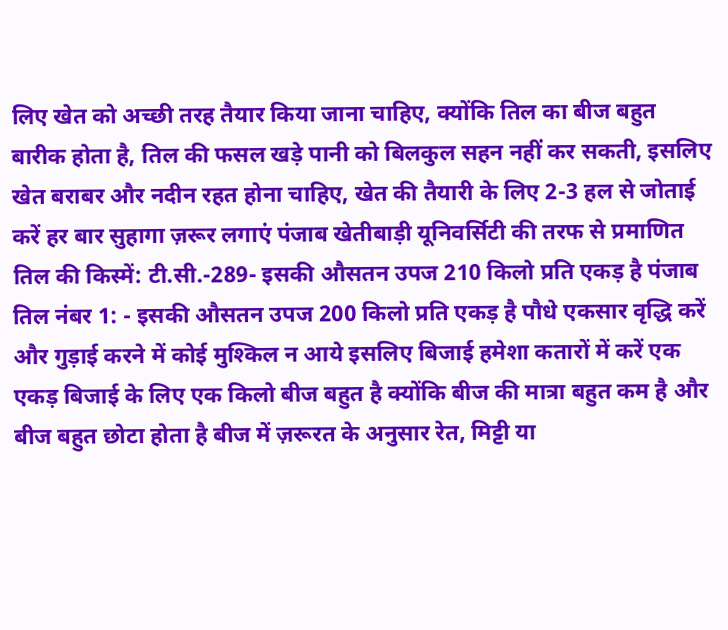लिए खेत को अच्छी तरह तैयार किया जाना चाहिए, क्योंकि तिल का बीज बहुत बारीक होता है, तिल की फसल खड़े पानी को बिलकुल सहन नहीं कर सकती, इसलिए खेत बराबर और नदीन रहत होना चाहिए, खेत की तैयारी के लिए 2-3 हल से जोताई करें हर बार सुहागा ज़रूर लगाएं पंजाब खेतीबाड़ी यूनिवर्सिटी की तरफ से प्रमाणित तिल की किस्में: टी.सी.-289- इसकी औसतन उपज 210 किलो प्रति एकड़ है पंजाब तिल नंबर 1: - इसकी औसतन उपज 200 किलो प्रति एकड़ है पौधे एकसार वृद्धि करें और गुड़ाई करने में कोई मुश्किल न आये इसलिए बिजाई हमेशा कतारों में करें एक एकड़ बिजाई के लिए एक किलो बीज बहुत है क्योंकि बीज की मात्रा बहुत कम है और बीज बहुत छोटा होता है बीज में ज़रूरत के अनुसार रेत, मिट्टी या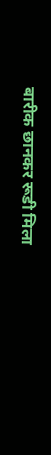बारीक छानकर रूडी मिला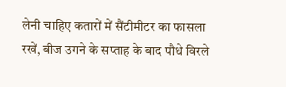लेनी चाहिए कतारों में सैंटीमीटर का फासला रखें, बीज उगने के सप्ताह के बाद पौधे विरले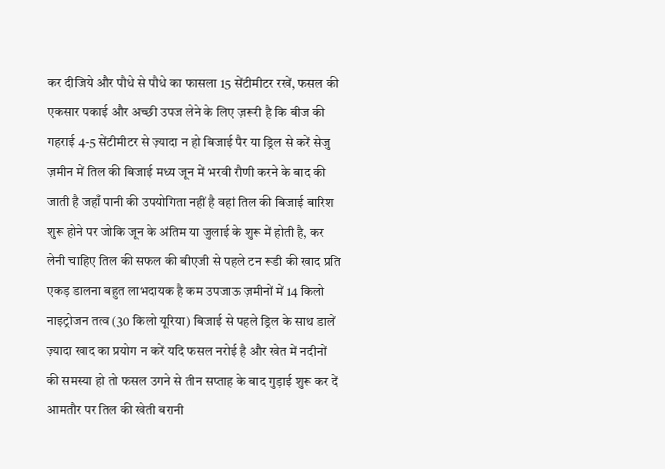कर दीजिये और पौधे से पौधे का फासला 15 सेंटीमीटर रखें, फसल की एकसार पकाई और अच्छी उपज लेने के लिए ज़रूरी है कि बीज की गहराई 4-5 सेंटीमीटर से ज़्यादा न हो बिजाई पैर या ड्रिल से करें सेजु ज़मीन में तिल की बिजाई मध्य जून में भरवी रौणी करने के बाद की जाती है जहाँ पानी की उपयोगिता नहीं है वहां तिल की बिजाई बारिश शुरू होने पर जोकि जून के अंतिम या जुलाई के शुरू में होती है, कर लेनी चाहिए तिल की सफल की बीएजी से पहले टन रूडी की खाद प्रति एकड़ डालना बहुत लाभदायक है कम उपजाऊ ज़मीनों में 14 किलो नाइट्रोजन तत्व (30 किलो यूरिया) बिजाई से पहले ड्रिल के साथ डालें ज़्यादा खाद का प्रयोग न करें यदि फसल नरोई है और खेत में नदीनों की समस्या हो तो फसल उगने से तीन सप्ताह के बाद गुड़ाई शुरू कर दें आमतौर पर तिल की खेती बरानी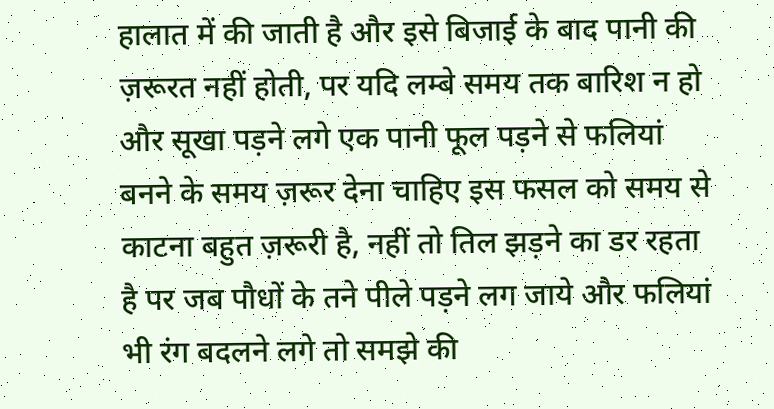हालात में की जाती है और इसे बिजाई के बाद पानी की ज़रूरत नहीं होती, पर यदि लम्बे समय तक बारिश न हो और सूखा पड़ने लगे एक पानी फूल पड़ने से फलियां बनने के समय ज़रूर देना चाहिए इस फसल को समय से काटना बहुत ज़रूरी है, नहीं तो तिल झड़ने का डर रहता है पर जब पौधों के तने पीले पड़ने लग जाये और फलियां भी रंग बदलने लगे तो समझे की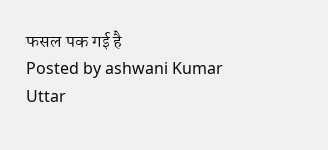फसल पक गई है
Posted by ashwani Kumar
Uttar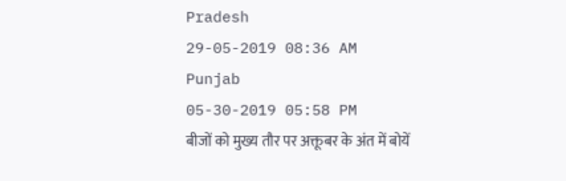Pradesh
29-05-2019 08:36 AM
Punjab
05-30-2019 05:58 PM
बीजों को मुख्य तौर पर अक्तूबर के अंत में बोयें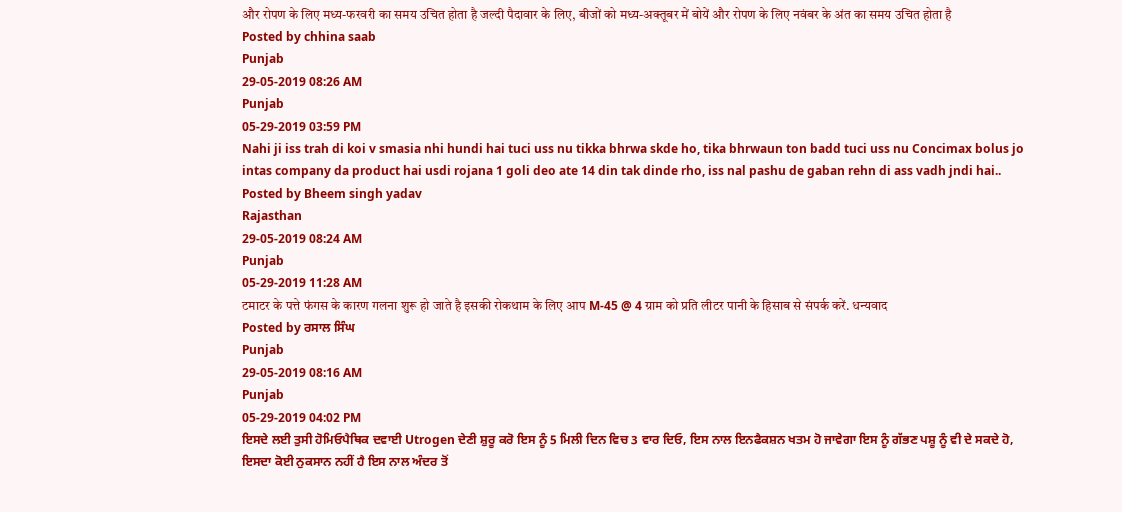और रोपण के लिए मध्य-फरवरी का समय उचित होता है जल्दी पैदावार के लिए, बीजों को मध्य-अक्तूबर में बोयें और रोपण के लिए नवंबर के अंत का समय उचित होता है
Posted by chhina saab
Punjab
29-05-2019 08:26 AM
Punjab
05-29-2019 03:59 PM
Nahi ji iss trah di koi v smasia nhi hundi hai tuci uss nu tikka bhrwa skde ho, tika bhrwaun ton badd tuci uss nu Concimax bolus jo intas company da product hai usdi rojana 1 goli deo ate 14 din tak dinde rho, iss nal pashu de gaban rehn di ass vadh jndi hai..
Posted by Bheem singh yadav
Rajasthan
29-05-2019 08:24 AM
Punjab
05-29-2019 11:28 AM
टमाटर के पत्ते फंगस के कारण गलना शुरू हो जाते है इसकी रोकथाम के लिए आप M-45 @ 4 ग्राम को प्रति लीटर पानी के हिसाब से संपर्क करें. धन्यवाद
Posted by ਰਸਾਲ ਸਿੰਘ
Punjab
29-05-2019 08:16 AM
Punjab
05-29-2019 04:02 PM
ਇਸਦੇ ਲਈ ਤੁਸੀ ਹੋਮਿਓਪੈਥਿਕ ਦਵਾਈ Utrogen ਦੇਣੀ ਸ਼ੁਰੂ ਕਰੋ ਇਸ ਨੂੰ 5 ਮਿਲੀ ਦਿਨ ਵਿਚ 3 ਵਾਰ ਦਿਓ, ਇਸ ਨਾਲ ਇਨਫੈਕਸ਼ਨ ਖਤਮ ਹੋ ਜਾਵੇਗਾ ਇਸ ਨੂੰ ਗੱਭਣ ਪਸ਼ੂ ਨੂੰ ਵੀ ਦੇ ਸਕਦੇ ਹੋ, ਇਸਦਾ ਕੋਈ ਨੁਕਸਾਨ ਨਹੀਂ ਹੈ ਇਸ ਨਾਲ ਅੰਦਰ ਤੋਂ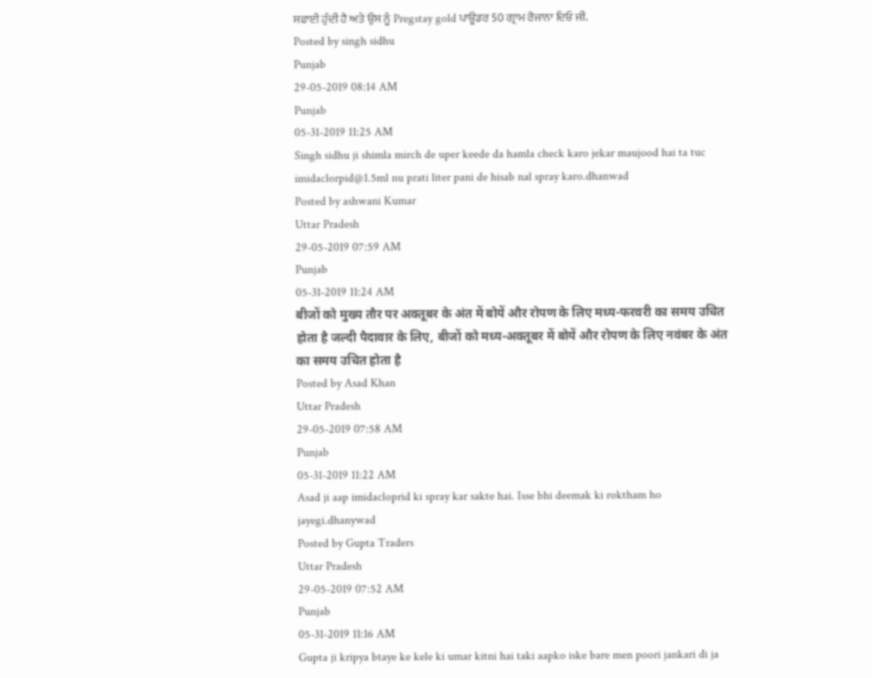ਸਫਾਈ ਹੁੰਦੀ ਹੈ ਅਤੇ ਉਸ ਨੂੰ Pregstay gold ਪਾਊਡਰ 50 ਗ੍ਰਾਮ ਰੋਜਾਨਾ ਦਿਓ ਜੀ.
Posted by singh sidhu
Punjab
29-05-2019 08:14 AM
Punjab
05-31-2019 11:25 AM
Singh sidhu ji shimla mirch de uper keede da hamla check karo jekar maujood hai ta tuc imidaclorpid@1.5ml nu prati liter pani de hisab nal spray karo.dhanwad
Posted by ashwani Kumar
Uttar Pradesh
29-05-2019 07:59 AM
Punjab
05-31-2019 11:24 AM
बीजों को मुख्य तौर पर अक्तूबर के अंत में बोयें और रोपण के लिए मध्य-फरवरी का समय उचित होता है जल्दी पैदावार के लिए, बीजों को मध्य-अक्तूबर में बोयें और रोपण के लिए नवंबर के अंत का समय उचित होता है
Posted by Asad Khan
Uttar Pradesh
29-05-2019 07:58 AM
Punjab
05-31-2019 11:22 AM
Asad ji aap imidacloprid ki spray kar sakte hai. Isse bhi deemak ki roktham ho jayegi.dhanywad
Posted by Gupta Traders
Uttar Pradesh
29-05-2019 07:52 AM
Punjab
05-31-2019 11:16 AM
Gupta ji kripya btaye ke kele ki umar kitni hai taki aapko iske bare men poori jankari di ja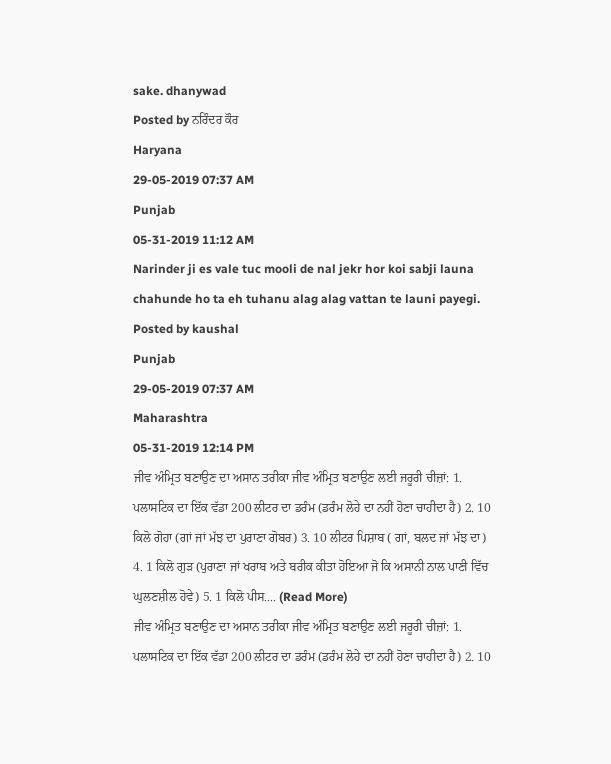sake. dhanywad
Posted by ਨਰਿੰਦਰ ਕੌਰ
Haryana
29-05-2019 07:37 AM
Punjab
05-31-2019 11:12 AM
Narinder ji es vale tuc mooli de nal jekr hor koi sabji launa chahunde ho ta eh tuhanu alag alag vattan te launi payegi.
Posted by kaushal
Punjab
29-05-2019 07:37 AM
Maharashtra
05-31-2019 12:14 PM
ਜੀਵ ਅੰਮ੍ਰਿਤ ਬਣਾਉਣ ਦਾ ਅਸਾਨ ਤਰੀਕਾ ਜੀਵ ਅੰਮ੍ਰਿਤ ਬਣਾਉਣ ਲਈ ਜਰੂਰੀ ਚੀਜ਼ਾਂ: 1. ਪਲਾਸਟਿਕ ਦਾ ਇੱਕ ਵੱਡਾ 200 ਲੀਟਰ ਦਾ ਡਰੰਮ (ਡਰੰਮ ਲੋਹੇ ਦਾ ਨਹੀਂ ਹੋਣਾ ਚਾਹੀਦਾ ਹੈ) 2. 10 ਕਿਲੋ ਗੋਹਾ (ਗਾਂ ਜਾਂ ਮੱਝ ਦਾ ਪੁਰਾਣਾ ਗੋਬਰ) 3. 10 ਲੀਟਰ ਪਿਸ਼ਾਬ ( ਗਾਂ, ਬਲਦ ਜਾਂ ਮੱਝ ਦਾ) 4. 1 ਕਿਲੋ ਗੁੜ (ਪੁਰਾਣਾ ਜਾਂ ਖਰਾਬ ਅਤੇ ਬਰੀਕ ਕੀਤਾ ਹੋਇਆ ਜੋ ਕਿ ਅਸਾਨੀ ਨਾਲ ਪਾਣੀ ਵਿੱਚ ਘੁਲਣਸ਼ੀਲ ਹੋਵੇ) 5. 1 ਕਿਲੋ ਪੀਸ.... (Read More)
ਜੀਵ ਅੰਮ੍ਰਿਤ ਬਣਾਉਣ ਦਾ ਅਸਾਨ ਤਰੀਕਾ ਜੀਵ ਅੰਮ੍ਰਿਤ ਬਣਾਉਣ ਲਈ ਜਰੂਰੀ ਚੀਜ਼ਾਂ: 1. ਪਲਾਸਟਿਕ ਦਾ ਇੱਕ ਵੱਡਾ 200 ਲੀਟਰ ਦਾ ਡਰੰਮ (ਡਰੰਮ ਲੋਹੇ ਦਾ ਨਹੀਂ ਹੋਣਾ ਚਾਹੀਦਾ ਹੈ) 2. 10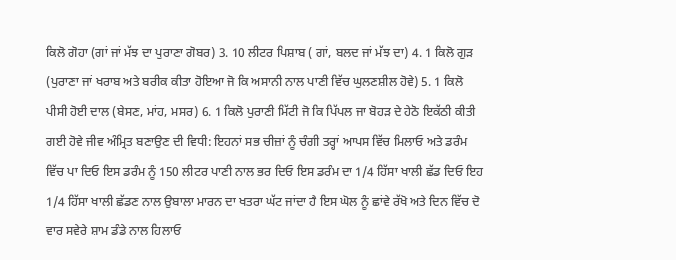ਕਿਲੋ ਗੋਹਾ (ਗਾਂ ਜਾਂ ਮੱਝ ਦਾ ਪੁਰਾਣਾ ਗੋਬਰ) 3. 10 ਲੀਟਰ ਪਿਸ਼ਾਬ ( ਗਾਂ, ਬਲਦ ਜਾਂ ਮੱਝ ਦਾ) 4. 1 ਕਿਲੋ ਗੁੜ (ਪੁਰਾਣਾ ਜਾਂ ਖਰਾਬ ਅਤੇ ਬਰੀਕ ਕੀਤਾ ਹੋਇਆ ਜੋ ਕਿ ਅਸਾਨੀ ਨਾਲ ਪਾਣੀ ਵਿੱਚ ਘੁਲਣਸ਼ੀਲ ਹੋਵੇ) 5. 1 ਕਿਲੋ ਪੀਸੀ ਹੋਈ ਦਾਲ (ਬੇਸਣ, ਮਾਂਹ, ਮਸਰ) 6. 1 ਕਿਲੋ ਪੁਰਾਣੀ ਮਿੱਟੀ ਜੋ ਕਿ ਪਿੱਪਲ ਜਾ ਬੋਹੜ ਦੇ ਹੇਠੋ ਇਕੱਠੀ ਕੀਤੀ ਗਈ ਹੋਵੇ ਜੀਵ ਅੰਮ੍ਰਿਤ ਬਣਾਉਣ ਦੀ ਵਿਧੀ: ਇਹਨਾਂ ਸਭ ਚੀਜ਼ਾਂ ਨੂੰ ਚੰਗੀ ਤਰ੍ਹਾਂ ਆਪਸ ਵਿੱਚ ਮਿਲਾਓ ਅਤੇ ਡਰੰਮ ਵਿੱਚ ਪਾ ਦਿਓ ਇਸ ਡਰੰਮ ਨੂੰ 150 ਲੀਟਰ ਪਾਣੀ ਨਾਲ ਭਰ ਦਿਓ ਇਸ ਡਰੰਮ ਦਾ 1/4 ਹਿੱਸਾ ਖਾਲੀ ਛੱਡ ਦਿਓ ਇਹ 1/4 ਹਿੱਸਾ ਖਾਲੀ ਛੱਡਣ ਨਾਲ ਉਬਾਲਾ ਮਾਰਨ ਦਾ ਖਤਰਾ ਘੱਟ ਜਾਂਦਾ ਹੈ ਇਸ ਘੋਲ ਨੂੰ ਛਾਂਵੇ ਰੱਖੋ ਅਤੇ ਦਿਨ ਵਿੱਚ ਦੋ ਵਾਰ ਸਵੇਰੇ ਸ਼ਾਮ ਡੰਡੇ ਨਾਲ ਹਿਲਾਓ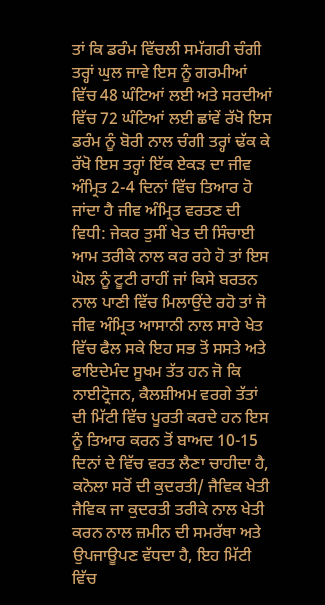ਤਾਂ ਕਿ ਡਰੰਮ ਵਿੱਚਲੀ ਸਮੱਗਰੀ ਚੰਗੀ ਤਰ੍ਹਾਂ ਘੁਲ ਜਾਵੇ ਇਸ ਨੂੰ ਗਰਮੀਆਂ ਵਿੱਚ 48 ਘੰਟਿਆਂ ਲਈ ਅਤੇ ਸਰਦੀਆਂ ਵਿੱਚ 72 ਘੰਟਿਆਂ ਲਈ ਛਾਂਵੇਂ ਰੱਖੋ ਇਸ ਡਰੰਮ ਨੂੰ ਬੋਰੀ ਨਾਲ ਚੰਗੀ ਤਰ੍ਹਾਂ ਢੱਕ ਕੇ ਰੱਖੋ ਇਸ ਤਰ੍ਹਾਂ ਇੱਕ ਏਕੜ ਦਾ ਜੀਵ ਅੰਮ੍ਰਿਤ 2-4 ਦਿਨਾਂ ਵਿੱਚ ਤਿਆਰ ਹੋ ਜਾਂਦਾ ਹੈ ਜੀਵ ਅੰਮ੍ਰਿਤ ਵਰਤਣ ਦੀ ਵਿਧੀ: ਜੇਕਰ ਤੁਸੀਂ ਖੇਤ ਦੀ ਸਿੰਚਾਈ ਆਮ ਤਰੀਕੇ ਨਾਲ ਕਰ ਰਹੇ ਹੋ ਤਾਂ ਇਸ ਘੋਲ ਨੂੰ ਟੂਟੀ ਰਾਹੀਂ ਜਾਂ ਕਿਸੇ ਬਰਤਨ ਨਾਲ ਪਾਣੀ ਵਿੱਚ ਮਿਲਾਉਂਦੇ ਰਹੋ ਤਾਂ ਜੋ ਜੀਵ ਅੰਮ੍ਰਿਤ ਆਸਾਨੀ ਨਾਲ ਸਾਰੇ ਖੇਤ ਵਿੱਚ ਫੈਲ ਸਕੇ ਇਹ ਸਭ ਤੋਂ ਸਸਤੇ ਅਤੇ ਫਾਇਦੇਮੰਦ ਸੂਖਮ ਤੱਤ ਹਨ ਜੋ ਕਿ ਨਾਈਟ੍ਰੋਜਨ, ਕੈਲਸ਼ੀਅਮ ਵਰਗੇ ਤੱਤਾਂ ਦੀ ਮਿੱਟੀ ਵਿੱਚ ਪੂਰਤੀ ਕਰਦੇ ਹਨ ਇਸ ਨੂੰ ਤਿਆਰ ਕਰਨ ਤੋਂ ਬਾਅਦ 10-15 ਦਿਨਾਂ ਦੇ ਵਿੱਚ ਵਰਤ ਲੈਣਾ ਚਾਹੀਦਾ ਹੈ, ਕਨੋਲਾ ਸਰੋਂ ਦੀ ਕੁਦਰਤੀ/ ਜੈਵਿਕ ਖੇਤੀ ਜੈਵਿਕ ਜਾ ਕੁਦਰਤੀ ਤਰੀਕੇ ਨਾਲ ਖੇਤੀ ਕਰਨ ਨਾਲ ਜ਼ਮੀਨ ਦੀ ਸਮਰੱਥਾ ਅਤੇ ਉਪਜਾਊਪਣ ਵੱਧਦਾ ਹੈ, ਇਹ ਮਿੱਟੀ ਵਿੱਚ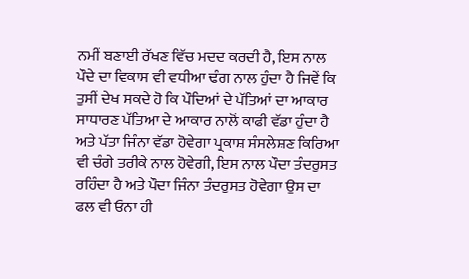ਨਮੀਂ ਬਣਾਈ ਰੱਖਣ ਵਿੱਚ ਮਦਦ ਕਰਦੀ ਹੈ, ਇਸ ਨਾਲ ਪੌਦੇ ਦਾ ਵਿਕਾਸ ਵੀ ਵਧੀਆ ਢੰਗ ਨਾਲ ਹੁੰਦਾ ਹੈ ਜਿਵੇਂ ਕਿ ਤੁਸੀਂ ਦੇਖ ਸਕਦੇ ਹੋ ਕਿ ਪੌਦਿਆਂ ਦੇ ਪੱਤਿਆਂ ਦਾ ਆਕਾਰ ਸਾਧਾਰਣ ਪੱਤਿਆ ਦੇ ਆਕਾਰ ਨਾਲੋਂ ਕਾਫੀ ਵੱਡਾ ਹੁੰਦਾ ਹੈ ਅਤੇ ਪੱਤਾ ਜਿੰਨਾ ਵੱਡਾ ਹੋਵੇਗਾ ਪ੍ਰਕਾਸ਼ ਸੰਸਲੇਸ਼ਣ ਕਿਰਿਆ ਵੀ ਚੰਗੇ ਤਰੀਕੇ ਨਾਲ ਹੋਵੇਗੀ, ਇਸ ਨਾਲ ਪੌਦਾ ਤੰਦਰੁਸਤ ਰਹਿੰਦਾ ਹੈ ਅਤੇ ਪੌਦਾ ਜਿੰਨਾ ਤੰਦਰੁਸਤ ਹੋਵੇਗਾ ਉਸ ਦਾ ਫਲ ਵੀ ਓਨਾ ਹੀ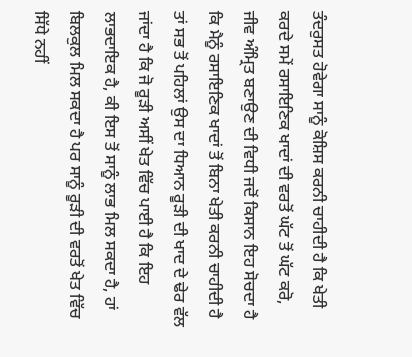ਤੰਦਰੁਸਤ ਹੋਵੇਗਾ ਸਾਨੂੰ ਕੋਸ਼ਿਸ ਕਰਨੀ ਚਾਹੀਦੀ ਹੈ ਕਿ ਖੇਤੀ ਕਰਦੇ ਸਮੇਂ ਰਸਾਇਣਿਕ ਖਾਦਾਂ ਦੀ ਵਰਤੋਂ ਘੱਟ ਤੋਂ ਘੱਟ ਕਰੋ, ਜੀਵ ਅੰਮ੍ਰਿਤ ਬਣਾਉਣ ਦੀ ਵਿਧੀ ਜਦੋਂ ਕਿਸਾਨ ਇਹ ਸੋਚਦਾ ਹੈ ਕਿ ਮੈਨੂੰ ਰਸਾਇਣਿਕ ਖਾਦਾਂ ਤੋਂ ਬਿਨਾ ਖੇਤੀ ਕਰਨੀ ਚਾਹੀਦੀ ਹੈ ਤਾਂ ਸਭ ਤੋਂ ਪਹਿਲਾਂ ਉਸ ਦਾ ਧਿਆਨ ਰੂੜੀ ਦੀ ਖਾਦ ਦੇ ਢੇਰ ਵੱਲ ਜਾਂਦਾ ਹੈ ਕਿ ਜੋ ਰੂੜੀ ਅਸੀਂ ਖੇਤ ਵਿੱਚ ਪਾਈ ਹੈ ਕਿ ਇਹ ਲਾਭਦਾਇਕ ਹੈ, ਕੀ ਇਸ ਤੋਂ ਸਾਨੂੰ ਲਾਭ ਮਿਲ ਸਕਦਾ ਹੈ, ਹਾਂ ਬਿਲਕੁਲ ਮਿਲ ਸਕਦਾ ਹੈ ਪਰ ਸਾਨੂੰ ਰੂੜੀ ਦੀ ਵਰਤੋਂ ਖੇਤ ਵਿੱਚ ਸਿੱਧੇ ਨਹੀਂ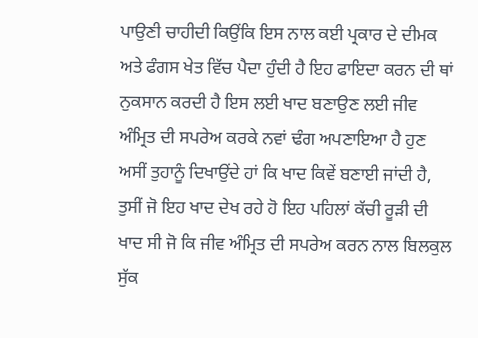ਪਾਉਣੀ ਚਾਹੀਦੀ ਕਿਉਂਕਿ ਇਸ ਨਾਲ ਕਈ ਪ੍ਰਕਾਰ ਦੇ ਦੀਮਕ ਅਤੇ ਫੰਗਸ ਖੇਤ ਵਿੱਚ ਪੈਦਾ ਹੁੰਦੀ ਹੈ ਇਹ ਫਾਇਦਾ ਕਰਨ ਦੀ ਥਾਂ ਨੁਕਸਾਨ ਕਰਦੀ ਹੈ ਇਸ ਲਈ ਖਾਦ ਬਣਾਉਣ ਲਈ ਜੀਵ ਅੰਮ੍ਰਿਤ ਦੀ ਸਪਰੇਅ ਕਰਕੇ ਨਵਾਂ ਢੰਗ ਅਪਣਾਇਆ ਹੈ ਹੁਣ ਅਸੀਂ ਤੁਹਾਨੂੰ ਦਿਖਾਉਂਦੇ ਹਾਂ ਕਿ ਖਾਦ ਕਿਵੇਂ ਬਣਾਈ ਜਾਂਦੀ ਹੈ, ਤੁਸੀਂ ਜੋ ਇਹ ਖਾਦ ਦੇਖ ਰਹੇ ਹੋ ਇਹ ਪਹਿਲਾਂ ਕੱਚੀ ਰੂੜੀ ਦੀ ਖਾਦ ਸੀ ਜੋ ਕਿ ਜੀਵ ਅੰਮ੍ਰਿਤ ਦੀ ਸਪਰੇਅ ਕਰਨ ਨਾਲ ਬਿਲਕੁਲ ਸੁੱਕ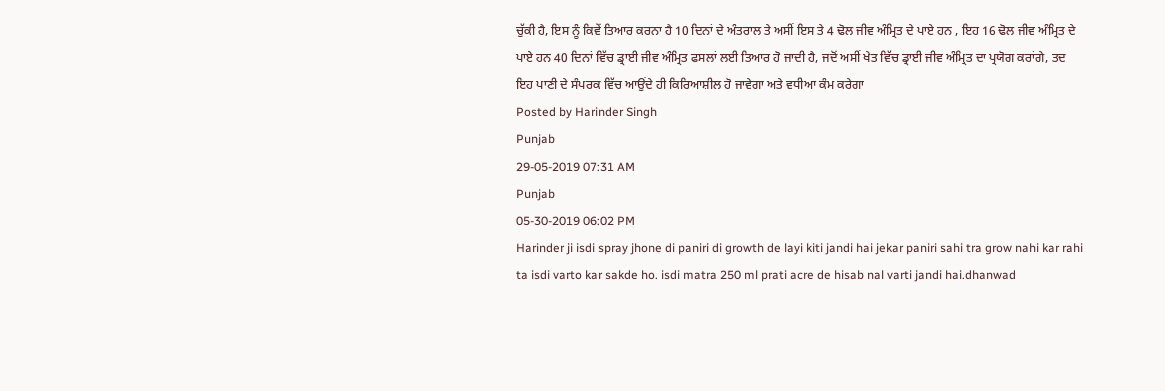ਚੁੱਕੀ ਹੈ, ਇਸ ਨੂੰ ਕਿਵੇਂ ਤਿਆਰ ਕਰਨਾ ਹੈ 10 ਦਿਨਾਂ ਦੇ ਅੰਤਰਾਲ ਤੇ ਅਸੀਂ ਇਸ ਤੇ 4 ਢੋਲ ਜੀਵ ਅੰਮ੍ਰਿਤ ਦੇ ਪਾਏ ਹਨ , ਇਹ 16 ਢੋਲ ਜੀਵ ਅੰਮ੍ਰਿਤ ਦੇ ਪਾਏ ਹਨ 40 ਦਿਨਾਂ ਵਿੱਚ ਡ੍ਰਾਈ ਜੀਵ ਅੰਮ੍ਰਿਤ ਫਸਲਾਂ ਲਈ ਤਿਆਰ ਹੋ ਜਾਦੀ ਹੈ, ਜਦੋਂ ਅਸੀਂ ਖੇਤ ਵਿੱਚ ਡ੍ਰਾਈ ਜੀਵ ਅੰਮ੍ਰਿਤ ਦਾ ਪ੍ਰਯੋਗ ਕਰਾਂਗੇ, ਤਦ ਇਹ ਪਾਣੀ ਦੇ ਸੰਪਰਕ ਵਿੱਚ ਆਉਂਦੇ ਹੀ ਕਿਰਿਆਸ਼ੀਲ ਹੋ ਜਾਵੇਗਾ ਅਤੇ ਵਧੀਆ ਕੰਮ ਕਰੇਗਾ
Posted by Harinder Singh
Punjab
29-05-2019 07:31 AM
Punjab
05-30-2019 06:02 PM
Harinder ji isdi spray jhone di paniri di growth de layi kiti jandi hai jekar paniri sahi tra grow nahi kar rahi ta isdi varto kar sakde ho. isdi matra 250 ml prati acre de hisab nal varti jandi hai.dhanwad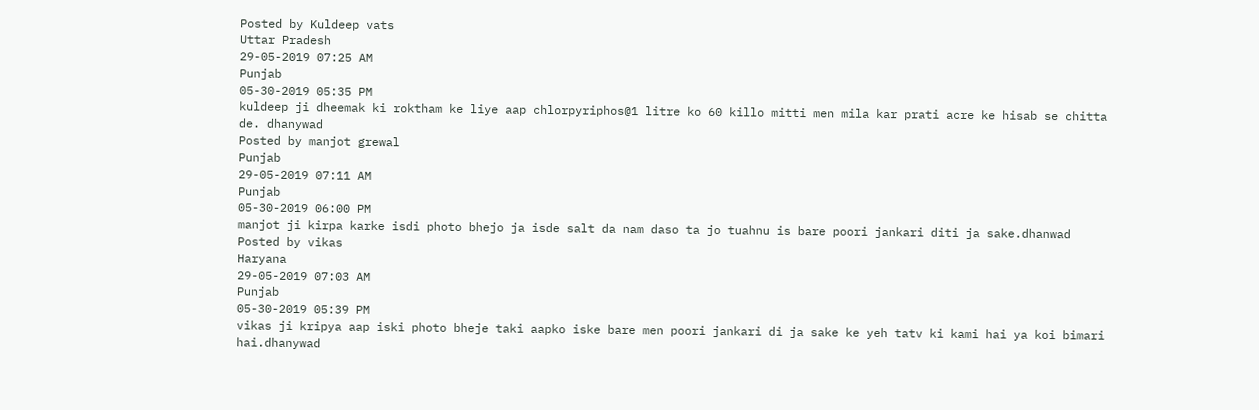Posted by Kuldeep vats
Uttar Pradesh
29-05-2019 07:25 AM
Punjab
05-30-2019 05:35 PM
kuldeep ji dheemak ki roktham ke liye aap chlorpyriphos@1 litre ko 60 killo mitti men mila kar prati acre ke hisab se chitta de. dhanywad
Posted by manjot grewal
Punjab
29-05-2019 07:11 AM
Punjab
05-30-2019 06:00 PM
manjot ji kirpa karke isdi photo bhejo ja isde salt da nam daso ta jo tuahnu is bare poori jankari diti ja sake.dhanwad
Posted by vikas
Haryana
29-05-2019 07:03 AM
Punjab
05-30-2019 05:39 PM
vikas ji kripya aap iski photo bheje taki aapko iske bare men poori jankari di ja sake ke yeh tatv ki kami hai ya koi bimari hai.dhanywad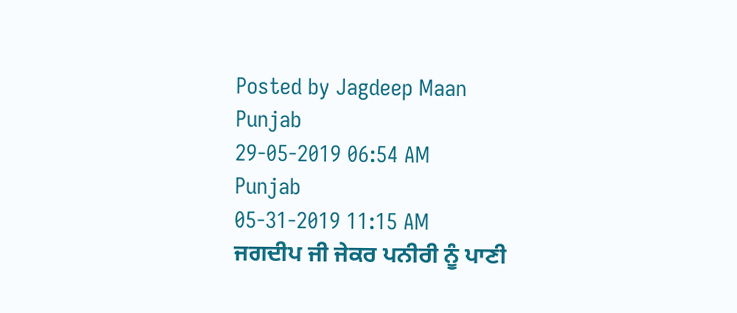Posted by Jagdeep Maan
Punjab
29-05-2019 06:54 AM
Punjab
05-31-2019 11:15 AM
ਜਗਦੀਪ ਜੀ ਜੇਕਰ ਪਨੀਰੀ ਨੂੰ ਪਾਣੀ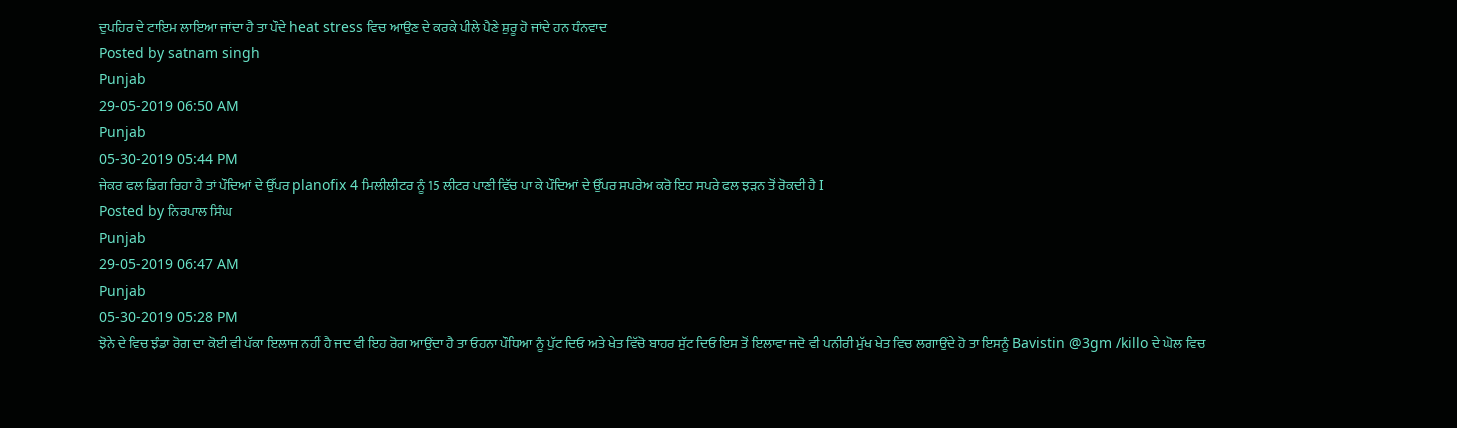ਦੁਪਹਿਰ ਦੇ ਟਾਇਮ ਲਾਇਆ ਜਾਂਦਾ ਹੈ ਤਾ ਪੌਦੇ heat stress ਵਿਚ ਆਉਣ ਦੇ ਕਰਕੇ ਪੀਲੇ ਪੈਣੇ ਸ਼ੁਰੂ ਹੋ ਜਾਂਦੇ ਹਨ ਧੰਨਵਾਦ
Posted by satnam singh
Punjab
29-05-2019 06:50 AM
Punjab
05-30-2019 05:44 PM
ਜੇਕਰ ਫਲ ਡਿਗ ਰਿਹਾ ਹੈ ਤਾਂ ਪੌਦਿਆਂ ਦੇ ਉੱਪਰ planofix 4 ਮਿਲੀਲੀਟਰ ਨੂੰ 15 ਲੀਟਰ ਪਾਣੀ ਵਿੱਚ ਪਾ ਕੇ ਪੌਦਿਆਂ ਦੇ ਉੱਪਰ ਸਪਰੇਅ ਕਰੋ ਇਹ ਸਪਰੇ ਫਲ ਝੜਨ ਤੋਂ ਰੋਕਦੀ ਹੈ I
Posted by ਨਿਰਪਾਲ ਸਿੰਘ
Punjab
29-05-2019 06:47 AM
Punjab
05-30-2019 05:28 PM
ਝੋਨੇ ਦੇ ਵਿਚ ਝੰਡਾ ਰੋਗ ਦਾ ਕੋਈ ਵੀ ਪੱਕਾ ਇਲਾਜ ਨਹੀਂ ਹੈ ਜਦ ਵੀ ਇਹ ਰੋਗ ਆਉਂਦਾ ਹੈ ਤਾ ਓਹਨਾ ਪੌਧਿਆ ਨੂੰ ਪੁੱਟ ਦਿਓ ਅਤੇ ਖੇਤ ਵਿੱਚੋ ਬਾਹਰ ਸੁੱਟ ਦਿਓ ਇਸ ਤੋਂ ਇਲਾਵਾ ਜਦੋ ਵੀ ਪਨੀਰੀ ਮੁੱਖ ਖੇਤ ਵਿਚ ਲਗਾਉਂਦੇ ਹੋ ਤਾ ਇਸਨੂੰ Bavistin @3gm /killo ਦੇ ਘੋਲ ਵਿਚ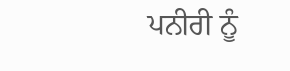ਪਨੀਰੀ ਨੂੰ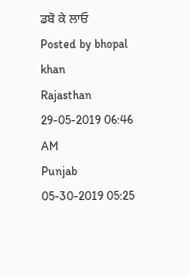ਡਬੋ ਕੇ ਲਾਓ
Posted by bhopal khan
Rajasthan
29-05-2019 06:46 AM
Punjab
05-30-2019 05:25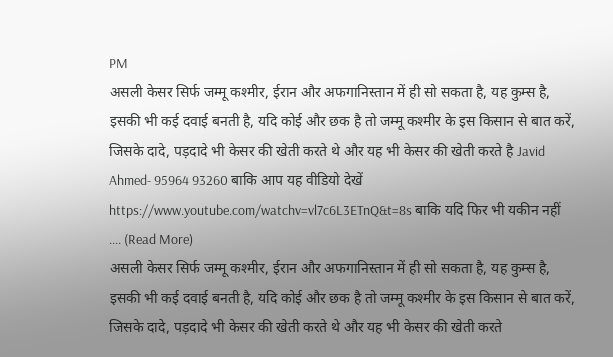PM
असली केसर सिर्फ जम्मू कश्मीर, ईरान और अफगानिस्तान में ही सो सकता है, यह कुम्स है, इसकी भी कई दवाई बनती है, यदि कोई और छक है तो जम्मू कश्मीर के इस किसान से बात करें, जिसके दादे, पड़दादे भी केसर की खेती करते थे और यह भी केसर की खेती करते है Javid Ahmed- 95964 93260 बाकि आप यह वीडियो देखें https://www.youtube.com/watchv=vl7c6L3ETnQ&t=8s बाकि यदि फिर भी यकीन नहीं .... (Read More)
असली केसर सिर्फ जम्मू कश्मीर, ईरान और अफगानिस्तान में ही सो सकता है, यह कुम्स है, इसकी भी कई दवाई बनती है, यदि कोई और छक है तो जम्मू कश्मीर के इस किसान से बात करें, जिसके दादे, पड़दादे भी केसर की खेती करते थे और यह भी केसर की खेती करते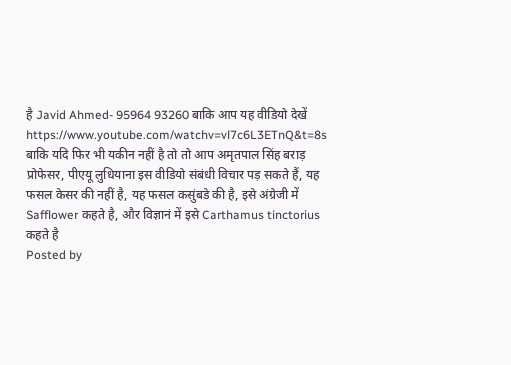है Javid Ahmed- 95964 93260 बाकि आप यह वीडियो देखें https://www.youtube.com/watchv=vl7c6L3ETnQ&t=8s बाकि यदि फिर भी यकीन नहीं है तो तो आप अमृतपाल सिंह बराड़ प्रोफेसर, पीएयू लुधियाना इस वीडियो संबंधी विचार पड़ सकते हैं, यह फसल केसर की नहीं है, यह फसल कसुंबडे की है, इसे अंग्रेजी में Safflower कहते है, और विज्ञानं में इसे Carthamus tinctorius कहते है
Posted by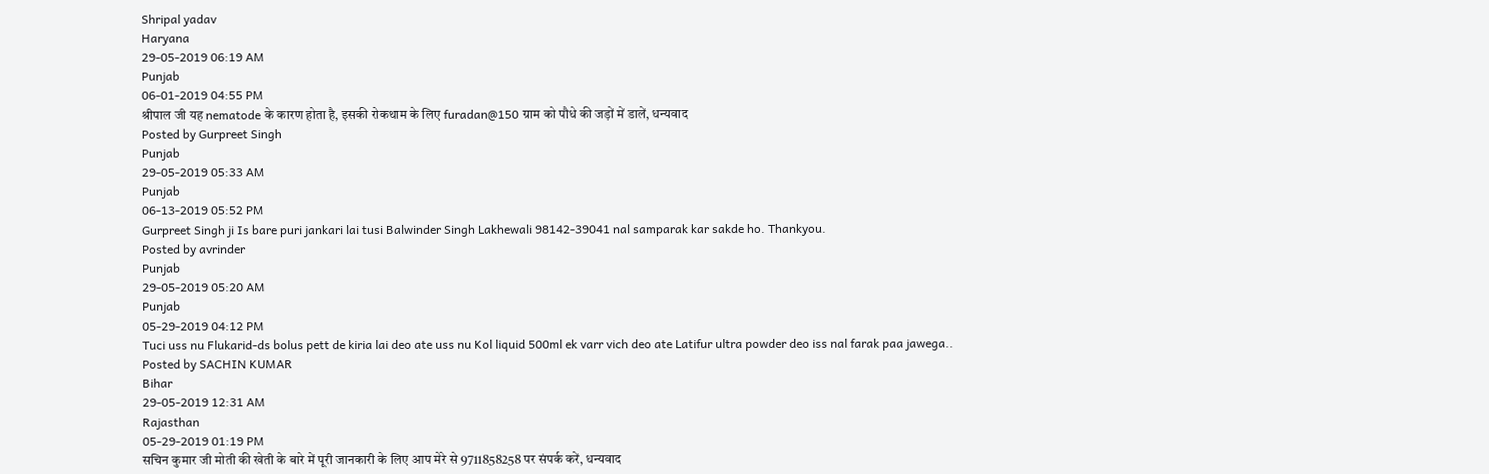Shripal yadav
Haryana
29-05-2019 06:19 AM
Punjab
06-01-2019 04:55 PM
श्रीपाल जी यह nematode के कारण होता है, इसकी रोकथाम के लिए furadan@150 ग्राम को पौधे की जड़ों में डालें, धन्यवाद
Posted by Gurpreet Singh
Punjab
29-05-2019 05:33 AM
Punjab
06-13-2019 05:52 PM
Gurpreet Singh ji Is bare puri jankari lai tusi Balwinder Singh Lakhewali 98142-39041 nal samparak kar sakde ho. Thankyou.
Posted by avrinder
Punjab
29-05-2019 05:20 AM
Punjab
05-29-2019 04:12 PM
Tuci uss nu Flukarid-ds bolus pett de kiria lai deo ate uss nu Kol liquid 500ml ek varr vich deo ate Latifur ultra powder deo iss nal farak paa jawega..
Posted by SACHIN KUMAR
Bihar
29-05-2019 12:31 AM
Rajasthan
05-29-2019 01:19 PM
सचिन कुमार जी मोती की खेती के बारे में पूरी जानकारी के लिए आप मेरे से 9711858258 पर संपर्क करें, धन्यवाद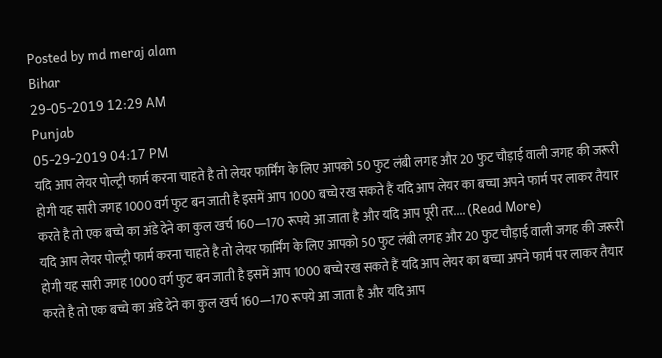Posted by md meraj alam
Bihar
29-05-2019 12:29 AM
Punjab
05-29-2019 04:17 PM
यदि आप लेयर पोल्ट्री फार्म करना चाहते है तो लेयर फार्मिंग के लिए आपको 50 फुट लंबी लगह और 20 फुट चौड़ाई वाली जगह की जरूरी होगी यह सारी जगह 1000 वर्ग फुट बन जाती है इसमें आप 1000 बच्चे रख सकते हैं यदि आप लेयर का बच्चा अपने फार्म पर लाकर तैयार करते है तो एक बच्चे का अंडे देने का कुल खर्च 160—170 रूपये आ जाता है और यदि आप पूरी तर.... (Read More)
यदि आप लेयर पोल्ट्री फार्म करना चाहते है तो लेयर फार्मिंग के लिए आपको 50 फुट लंबी लगह और 20 फुट चौड़ाई वाली जगह की जरूरी होगी यह सारी जगह 1000 वर्ग फुट बन जाती है इसमें आप 1000 बच्चे रख सकते हैं यदि आप लेयर का बच्चा अपने फार्म पर लाकर तैयार करते है तो एक बच्चे का अंडे देने का कुल खर्च 160—170 रूपये आ जाता है और यदि आप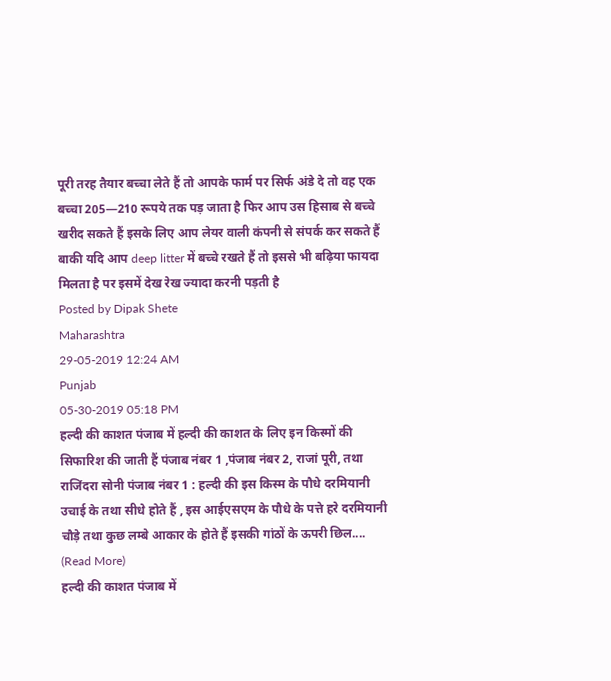पूरी तरह तैयार बच्चा लेते हैं तो आपके फार्म पर सिर्फ अंडे दे तो वह एक बच्चा 205—210 रूपये तक पड़ जाता है फिर आप उस हिसाब से बच्चे खरीद सकते हैं इसके लिए आप लेयर वाली कंपनी से संपर्क कर सकते हैं बाकी यदि आप deep litter में बच्चे रखते हैं तो इससे भी बढ़िया फायदा मिलता है पर इसमें देख रेख ज्यादा करनी पड़ती है
Posted by Dipak Shete
Maharashtra
29-05-2019 12:24 AM
Punjab
05-30-2019 05:18 PM
हल्दी की काशत पंजाब में हल्दी की काशत के लिए इन किस्मों की सिफारिश की जाती हैं पंजाब नंबर 1 ,पंजाब नंबर 2, राजां पूरी, तथा राजिंदरा सोनी पंजाब नंबर 1 : हल्दी की इस किस्म के पौधे दरमियानी उचाई के तथा सीधे होते हैं , इस आईएसएम के पौधे के पत्ते हरे दरमियानी चौड़े तथा कुछ लम्बे आकार के होते हैं इसकी गांठों के ऊपरी छिल.... (Read More)
हल्दी की काशत पंजाब में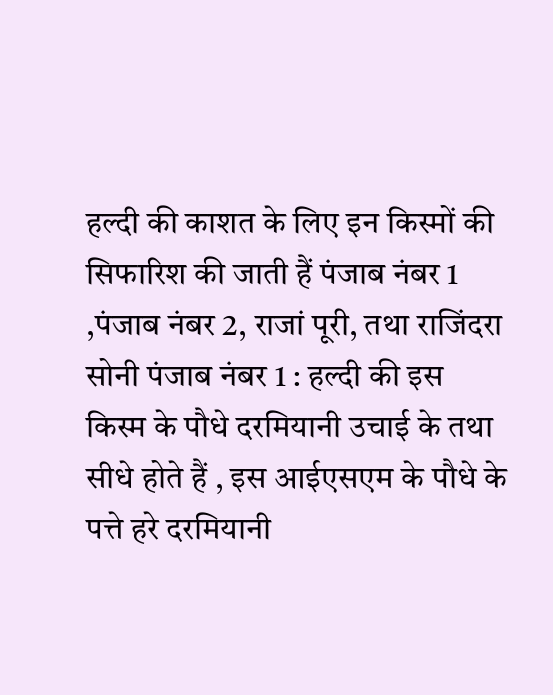हल्दी की काशत के लिए इन किस्मों की सिफारिश की जाती हैं पंजाब नंबर 1 ,पंजाब नंबर 2, राजां पूरी, तथा राजिंदरा सोनी पंजाब नंबर 1 : हल्दी की इस किस्म के पौधे दरमियानी उचाई के तथा सीधे होते हैं , इस आईएसएम के पौधे के पत्ते हरे दरमियानी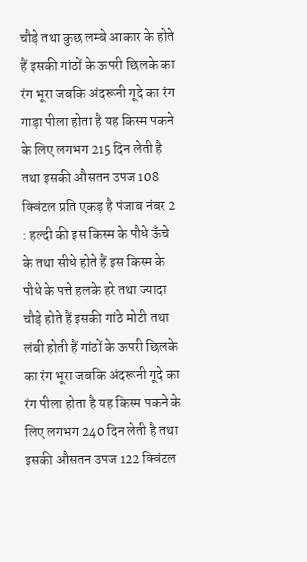चौड़े तथा कुछ लम्बे आकार के होते हैं इसकी गांठों के ऊपरी छिलके का रंग भूरा जबकि अंदरूनी गूदे का रंग गाड़ा पीला होता है यह किस्म पकने के लिए लगभग 215 दिन लेती है तथा इसकी औसतन उपज 108 क्विंटल प्रति एकड़ है पंजाब नंबर 2 : हल्दी की इस किस्म के पौधे ऊँचे के तथा सीधे होते हैं इस किस्म के पौधे के पत्ते हलके हरे तथा ज्यादा चौड़े होते हैं इसकी गांठे मोटी तथा लंबी होती हैं गांठों के ऊपरी छिलके का रंग भूरा जबकि अंदरूनी गूदे का रंग पीला होता है यह किस्म पकने के लिए लगभग 240 दिन लेती है तथा इसकी औसतन उपज 122 क्विंटल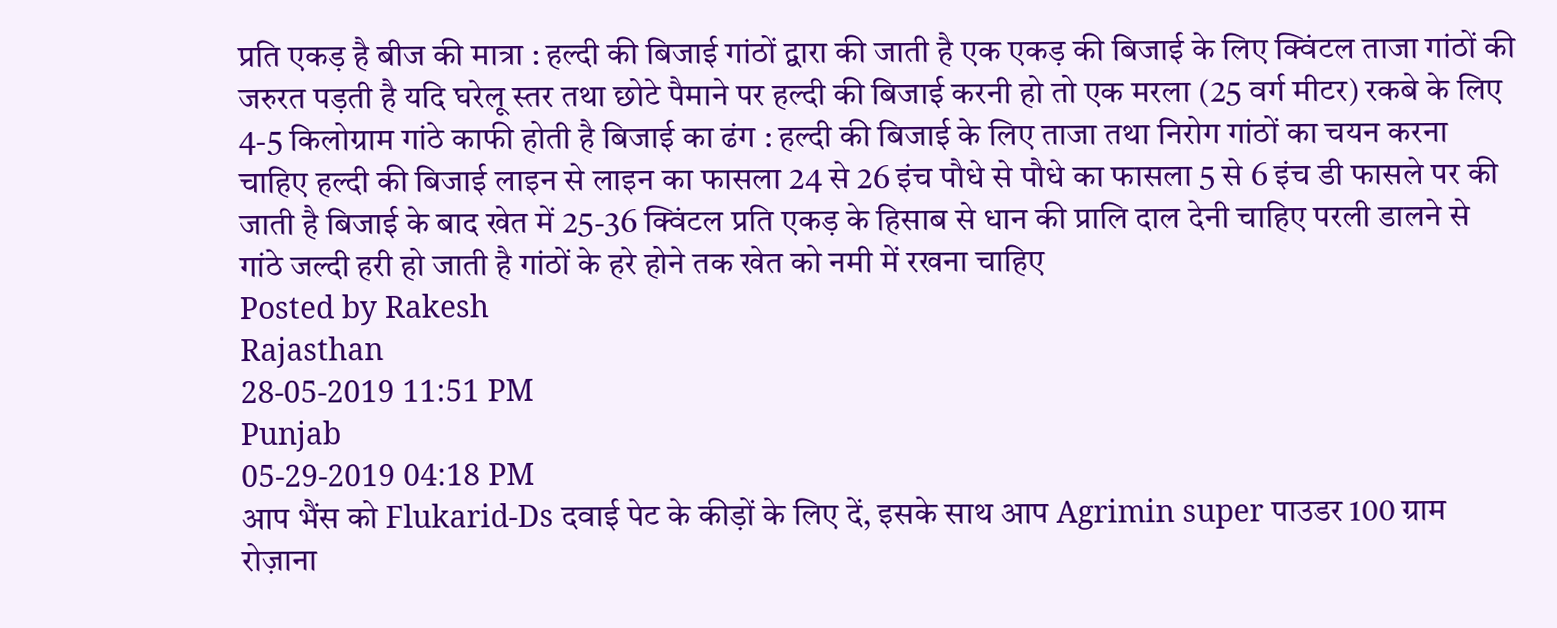प्रति एकड़ है बीज की मात्रा : हल्दी की बिजाई गांठों द्वारा की जाती है एक एकड़ की बिजाई के लिए क्विंटल ताजा गांठों की जरुरत पड़ती है यदि घरेलू स्तर तथा छोटे पैमाने पर हल्दी की बिजाई करनी हो तो एक मरला (25 वर्ग मीटर) रकबे के लिए 4-5 किलोग्राम गांठे काफी होती है बिजाई का ढंग : हल्दी की बिजाई के लिए ताजा तथा निरोग गांठों का चयन करना चाहिए हल्दी की बिजाई लाइन से लाइन का फासला 24 से 26 इंच पौधे से पौधे का फासला 5 से 6 इंच डी फासले पर की जाती है बिजाई के बाद खेत में 25-36 क्विंटल प्रति एकड़ के हिसाब से धान की प्रालि दाल देनी चाहिए परली डालने से गांठे जल्दी हरी हो जाती है गांठों के हरे होने तक खेत को नमी में रखना चाहिए
Posted by Rakesh
Rajasthan
28-05-2019 11:51 PM
Punjab
05-29-2019 04:18 PM
आप भैंस को Flukarid-Ds दवाई पेट के कीड़ों के लिए दें, इसके साथ आप Agrimin super पाउडर 100 ग्राम रोज़ाना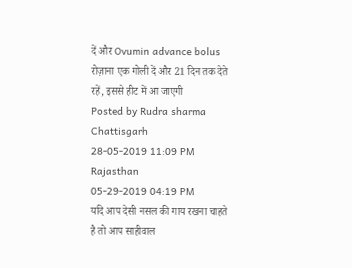दें और Ovumin advance bolus रोज़ाना एक गोली दें और 21 दिन तक देते रहें, इससे हीट में आ जाएगी
Posted by Rudra sharma
Chattisgarh
28-05-2019 11:09 PM
Rajasthan
05-29-2019 04:19 PM
यदि आप देसी नसल की गाय रखना चाहते है तो आप साहीवाल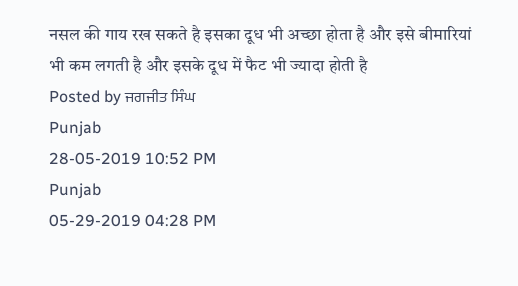नसल की गाय रख सकते है इसका दूध भी अच्छा होता है और इसे बीमारियां भी कम लगती है और इसके दूध में फैट भी ज्यादा होती है
Posted by ਜਗਜੀਤ ਸਿੰਘ
Punjab
28-05-2019 10:52 PM
Punjab
05-29-2019 04:28 PM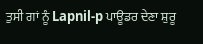ਤੁਸੀ ਗਾਂ ਨੂੰ Lapnil-p ਪਾਊਡਰ ਦੇਣਾ ਸ਼ੁਰੂ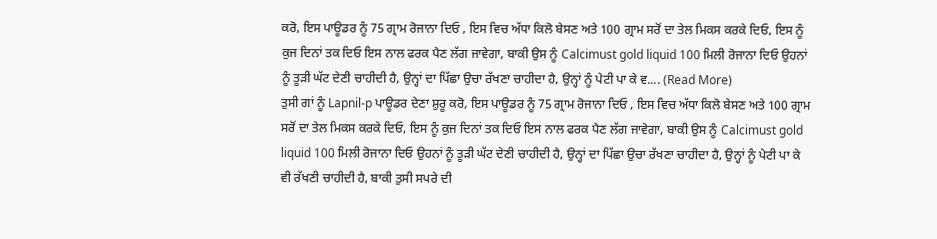ਕਰੋ, ਇਸ ਪਾਊਡਰ ਨੂੰ 75 ਗ੍ਰਾਮ ਰੋਜਾਨਾ ਦਿਓ , ਇਸ ਵਿਚ ਅੱਧਾ ਕਿਲੋ ਬੇਸਣ ਅਤੇ 100 ਗ੍ਰਾਮ ਸਰੋਂ ਦਾ ਤੇਲ ਮਿਕਸ ਕਰਕੇ ਦਿਓ, ਇਸ ਨੂੰ ਕੁਜ ਦਿਨਾਂ ਤਕ ਦਿਓ ਇਸ ਨਾਲ ਫਰਕ ਪੈਣ ਲੱਗ ਜਾਵੇਗਾ, ਬਾਕੀ ਉਸ ਨੂੰ Calcimust gold liquid 100 ਮਿਲੀ ਰੋਜਾਨਾ ਦਿਓ ਉਹਨਾਂ ਨੂੰ ਤੂੜੀ ਘੱਟ ਦੇਣੀ ਚਾਹੀਦੀ ਹੈ, ਉਨ੍ਹਾਂ ਦਾ ਪਿੱਛਾ ਉਚਾ ਰੱਖਣਾ ਚਾਹੀਦਾ ਹੈ, ਉਨ੍ਹਾਂ ਨੂੰ ਪੇਟੀ ਪਾ ਕੇ ਵ.... (Read More)
ਤੁਸੀ ਗਾਂ ਨੂੰ Lapnil-p ਪਾਊਡਰ ਦੇਣਾ ਸ਼ੁਰੂ ਕਰੋ, ਇਸ ਪਾਊਡਰ ਨੂੰ 75 ਗ੍ਰਾਮ ਰੋਜਾਨਾ ਦਿਓ , ਇਸ ਵਿਚ ਅੱਧਾ ਕਿਲੋ ਬੇਸਣ ਅਤੇ 100 ਗ੍ਰਾਮ ਸਰੋਂ ਦਾ ਤੇਲ ਮਿਕਸ ਕਰਕੇ ਦਿਓ, ਇਸ ਨੂੰ ਕੁਜ ਦਿਨਾਂ ਤਕ ਦਿਓ ਇਸ ਨਾਲ ਫਰਕ ਪੈਣ ਲੱਗ ਜਾਵੇਗਾ, ਬਾਕੀ ਉਸ ਨੂੰ Calcimust gold liquid 100 ਮਿਲੀ ਰੋਜਾਨਾ ਦਿਓ ਉਹਨਾਂ ਨੂੰ ਤੂੜੀ ਘੱਟ ਦੇਣੀ ਚਾਹੀਦੀ ਹੈ, ਉਨ੍ਹਾਂ ਦਾ ਪਿੱਛਾ ਉਚਾ ਰੱਖਣਾ ਚਾਹੀਦਾ ਹੈ, ਉਨ੍ਹਾਂ ਨੂੰ ਪੇਟੀ ਪਾ ਕੇ ਵੀ ਰੱਖਣੀ ਚਾਹੀਦੀ ਹੈ, ਬਾਕੀ ਤੁਸੀ ਸਪਰੇ ਦੀ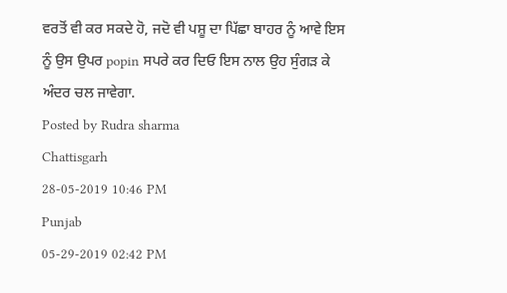ਵਰਤੋਂ ਵੀ ਕਰ ਸਕਦੇ ਹੋ, ਜਦੋ ਵੀ ਪਸ਼ੂ ਦਾ ਪਿੱਛਾ ਬਾਹਰ ਨੂੰ ਆਵੇ ਇਸ ਨੂੰ ਉਸ ਉਪਰ popin ਸਪਰੇ ਕਰ ਦਿਓ ਇਸ ਨਾਲ ਉਹ ਸੁੰਗੜ ਕੇ ਅੰਦਰ ਚਲ ਜਾਵੇਗਾ.
Posted by Rudra sharma
Chattisgarh
28-05-2019 10:46 PM
Punjab
05-29-2019 02:42 PM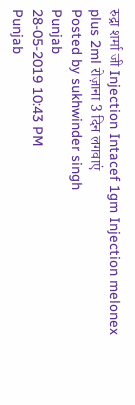रुद्रा शर्मा जी Injection Intacef 1gm Injection melonex plus 2ml रोज़ाना 3 दिन लगवाएं
Posted by sukhwinder singh
Punjab
28-05-2019 10:43 PM
Punjab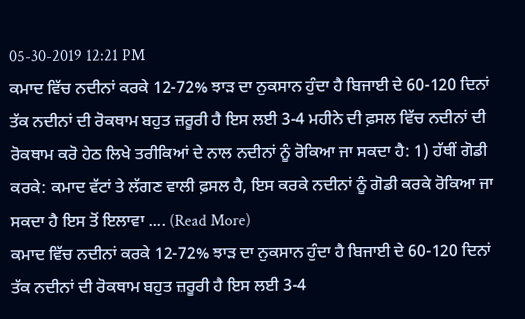05-30-2019 12:21 PM
ਕਮਾਦ ਵਿੱਚ ਨਦੀਨਾਂ ਕਰਕੇ 12-72% ਝਾੜ ਦਾ ਨੁਕਸਾਨ ਹੁੰਦਾ ਹੈ ਬਿਜਾਈ ਦੇ 60-120 ਦਿਨਾਂ ਤੱਕ ਨਦੀਨਾਂ ਦੀ ਰੋਕਥਾਮ ਬਹੁਤ ਜ਼ਰੂਰੀ ਹੈ ਇਸ ਲਈ 3-4 ਮਹੀਨੇ ਦੀ ਫ਼ਸਲ ਵਿੱਚ ਨਦੀਨਾਂ ਦੀ ਰੋਕਥਾਮ ਕਰੋ ਹੇਠ ਲਿਖੇ ਤਰੀਕਿਆਂ ਦੇ ਨਾਲ ਨਦੀਨਾਂ ਨੂੰ ਰੋਕਿਆ ਜਾ ਸਕਦਾ ਹੈ: 1) ਹੱਥੀਂ ਗੋਡੀ ਕਰਕੇ: ਕਮਾਦ ਵੱਟਾਂ ਤੇ ਲੱਗਣ ਵਾਲੀ ਫ਼ਸਲ ਹੈ, ਇਸ ਕਰਕੇ ਨਦੀਨਾਂ ਨੂੰ ਗੋਡੀ ਕਰਕੇ ਰੋਕਿਆ ਜਾ ਸਕਦਾ ਹੈ ਇਸ ਤੋਂ ਇਲਾਵਾ .... (Read More)
ਕਮਾਦ ਵਿੱਚ ਨਦੀਨਾਂ ਕਰਕੇ 12-72% ਝਾੜ ਦਾ ਨੁਕਸਾਨ ਹੁੰਦਾ ਹੈ ਬਿਜਾਈ ਦੇ 60-120 ਦਿਨਾਂ ਤੱਕ ਨਦੀਨਾਂ ਦੀ ਰੋਕਥਾਮ ਬਹੁਤ ਜ਼ਰੂਰੀ ਹੈ ਇਸ ਲਈ 3-4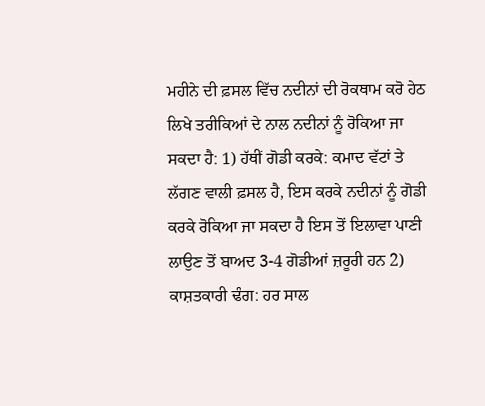ਮਹੀਨੇ ਦੀ ਫ਼ਸਲ ਵਿੱਚ ਨਦੀਨਾਂ ਦੀ ਰੋਕਥਾਮ ਕਰੋ ਹੇਠ ਲਿਖੇ ਤਰੀਕਿਆਂ ਦੇ ਨਾਲ ਨਦੀਨਾਂ ਨੂੰ ਰੋਕਿਆ ਜਾ ਸਕਦਾ ਹੈ: 1) ਹੱਥੀਂ ਗੋਡੀ ਕਰਕੇ: ਕਮਾਦ ਵੱਟਾਂ ਤੇ ਲੱਗਣ ਵਾਲੀ ਫ਼ਸਲ ਹੈ, ਇਸ ਕਰਕੇ ਨਦੀਨਾਂ ਨੂੰ ਗੋਡੀ ਕਰਕੇ ਰੋਕਿਆ ਜਾ ਸਕਦਾ ਹੈ ਇਸ ਤੋਂ ਇਲਾਵਾ ਪਾਣੀ ਲਾਉਣ ਤੋਂ ਬਾਅਦ 3-4 ਗੋਡੀਆਂ ਜ਼ਰੂਰੀ ਹਨ 2) ਕਾਸ਼ਤਕਾਰੀ ਢੰਗ: ਹਰ ਸਾਲ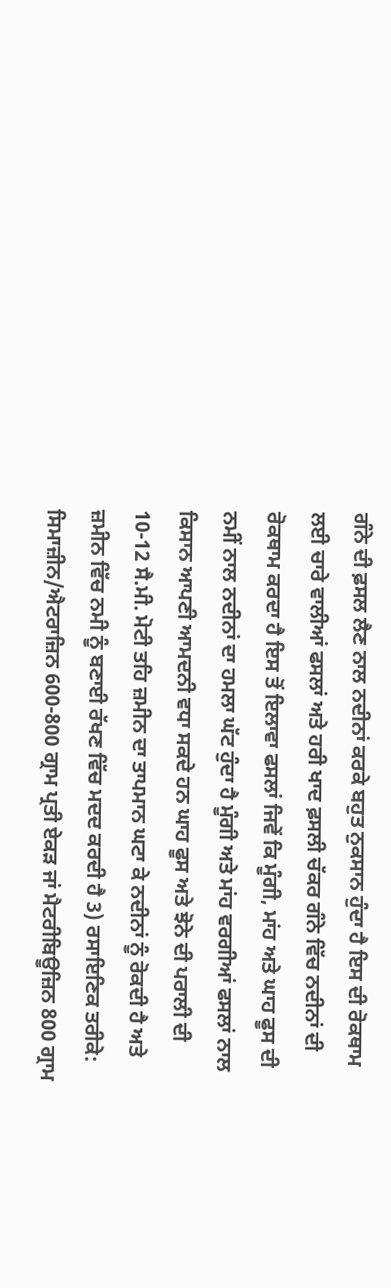ਗੰਨੇ ਦੀ ਫ਼ਸਲ ਲੈਣ ਨਾਲ ਨਦੀਨਾਂ ਕਰਕੇ ਬਹੁਤ ਨੁਕਸਾਨ ਹੁੰਦਾ ਹੈ ਇਸ ਦੀ ਰੋਕਥਾਮ ਲਈ ਚਾਰੇ ਵਾਲੀਆਂ ਫਸਲਾਂ ਅਤੇ ਹਰੀ ਖਾਦ ਫ਼ਸਲੀ ਚੱਕਰ ਗੰਨੇ ਵਿੱਚ ਨਦੀਨਾਂ ਦੀ ਰੋਕਥਾਮ ਕਰਦਾ ਹੈ ਇਸ ਤੋਂ ਇਲਾਵਾ ਫਸਲਾਂ ਜਿਵੇਂ ਕਿ ਮੂੰਗੀ, ਮਾਂਹ ਅਤੇ ਘਾਹ ਫੂਸ ਦੀ ਨਮੀਂ ਨਾਲ ਨਦੀਨਾਂ ਦਾ ਹਮਲਾ ਘੱਟ ਹੁੰਦਾ ਹੈ ਮੂੰਗੀ ਅਤੇ ਮਾਂਹ ਵਰਗੀਆਂ ਫਸਲਾਂ ਨਾਲ ਕਿਸਾਨ ਆਪਣੀ ਆਮਦਨੀ ਵਧਾ ਸਕਦੇ ਹਨ ਘਾਹ ਫੂਸ ਅਤੇ ਝੋਨੇ ਦੀ ਪਰਾਲੀ ਦੀ 10-12 ਸੈ.ਮੀ. ਮੋਟੀ ਤਹਿ ਜ਼ਮੀਨ ਦਾ ਤਾਪਮਾਨ ਘਟਾ ਕੇ ਨਦੀਨਾਂ ਨੂੰ ਰੋਕਦੀ ਹੈ ਅਤੇ ਜ਼ਮੀਨ ਵਿੱਚ ਨਮੀ ਨੂੰ ਬਣਾਈ ਰੱਖਣ ਵਿੱਚ ਮਦਦ ਕਰਦੀ ਹੈ 3) ਰਸਾਇਣਿਕ ਤਰੀਕੇ: ਸਿਮਾਜ਼ੀਨ/ਐਟਰਾਜ਼ਿਨ 600-800 ਗ੍ਰਾਮ ਪ੍ਰਤੀ ਏਕੜ ਜਾਂ ਮੈਟਰੀਬਿਊਜ਼ਿਨ 800 ਗ੍ਰਾਮ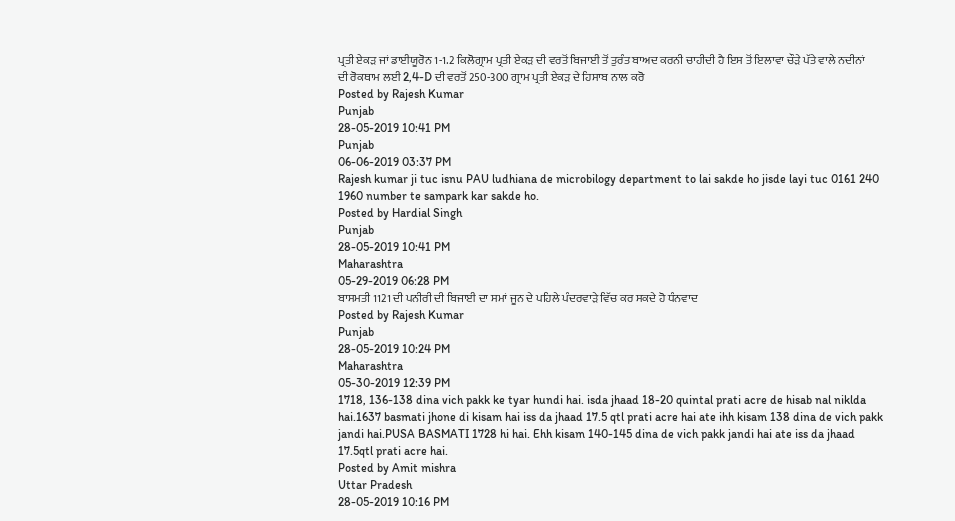ਪ੍ਰਤੀ ਏਕੜ ਜਾਂ ਡਾਈਯੂਰੋਨ 1-1.2 ਕਿਲੋਗ੍ਰਾਮ ਪ੍ਰਤੀ ਏਕੜ ਦੀ ਵਰਤੋਂ ਬਿਜਾਈ ਤੋਂ ਤੁਰੰਤ ਬਾਅਦ ਕਰਨੀ ਚਾਹੀਦੀ ਹੈ ਇਸ ਤੋਂ ਇਲਾਵਾ ਚੌੜੇ ਪੱਤੇ ਵਾਲੇ ਨਦੀਨਾਂ ਦੀ ਰੋਕਥਾਮ ਲਈ 2,4-D ਦੀ ਵਰਤੋਂ 250-300 ਗ੍ਰਾਮ ਪ੍ਰਤੀ ਏਕੜ ਦੇ ਹਿਸਾਬ ਨਾਲ ਕਰੋ
Posted by Rajesh Kumar
Punjab
28-05-2019 10:41 PM
Punjab
06-06-2019 03:37 PM
Rajesh kumar ji tuc isnu PAU ludhiana de microbilogy department to lai sakde ho jisde layi tuc 0161 240 1960 number te sampark kar sakde ho.
Posted by Hardial Singh
Punjab
28-05-2019 10:41 PM
Maharashtra
05-29-2019 06:28 PM
ਬਾਸਮਤੀ 1121 ਦੀ ਪਨੀਰੀ ਦੀ ਬਿਜਾਈ ਦਾ ਸਮਾਂ ਜੂਨ ਦੇ ਪਹਿਲੇ ਪੰਦਰਵਾੜੇ ਵਿੱਚ ਕਰ ਸਕਦੇ ਹੋ ਧੰਨਵਾਦ
Posted by Rajesh Kumar
Punjab
28-05-2019 10:24 PM
Maharashtra
05-30-2019 12:39 PM
1718, 136-138 dina vich pakk ke tyar hundi hai. isda jhaad 18-20 quintal prati acre de hisab nal niklda hai.1637 basmati jhone di kisam hai iss da jhaad 17.5 qtl prati acre hai ate ihh kisam 138 dina de vich pakk jandi hai.PUSA BASMATI 1728 hi hai. Ehh kisam 140-145 dina de vich pakk jandi hai ate iss da jhaad 17.5qtl prati acre hai.
Posted by Amit mishra
Uttar Pradesh
28-05-2019 10:16 PM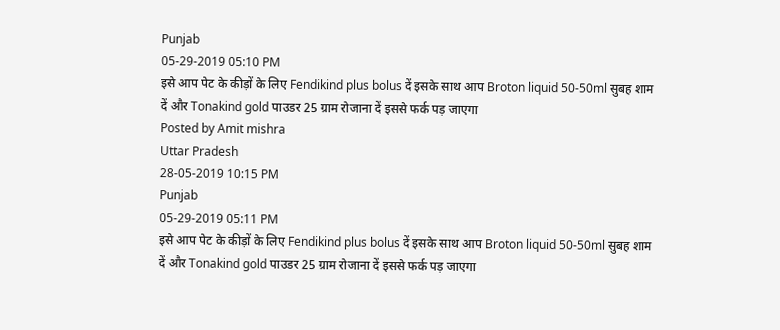Punjab
05-29-2019 05:10 PM
इसे आप पेट के कीड़ों के लिए Fendikind plus bolus दें इसके साथ आप Broton liquid 50-50ml सुबह शाम दें और Tonakind gold पाउडर 25 ग्राम रोजाना दें इससे फर्क पड़ जाएगा
Posted by Amit mishra
Uttar Pradesh
28-05-2019 10:15 PM
Punjab
05-29-2019 05:11 PM
इसे आप पेट के कीड़ों के लिए Fendikind plus bolus दें इसके साथ आप Broton liquid 50-50ml सुबह शाम दें और Tonakind gold पाउडर 25 ग्राम रोजाना दें इससे फर्क पड़ जाएगा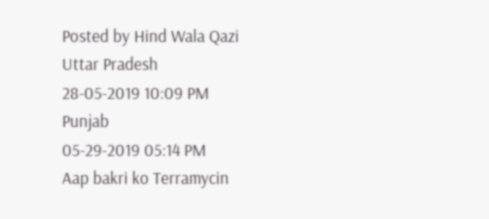Posted by Hind Wala Qazi
Uttar Pradesh
28-05-2019 10:09 PM
Punjab
05-29-2019 05:14 PM
Aap bakri ko Terramycin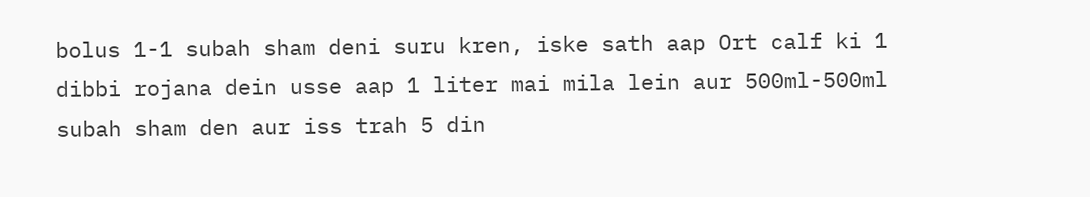bolus 1-1 subah sham deni suru kren, iske sath aap Ort calf ki 1 dibbi rojana dein usse aap 1 liter mai mila lein aur 500ml-500ml subah sham den aur iss trah 5 din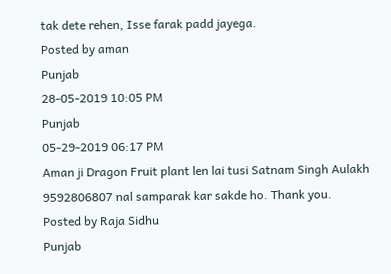tak dete rehen, Isse farak padd jayega.
Posted by aman
Punjab
28-05-2019 10:05 PM
Punjab
05-29-2019 06:17 PM
Aman ji Dragon Fruit plant len lai tusi Satnam Singh Aulakh 9592806807 nal samparak kar sakde ho. Thank you.
Posted by Raja Sidhu
Punjab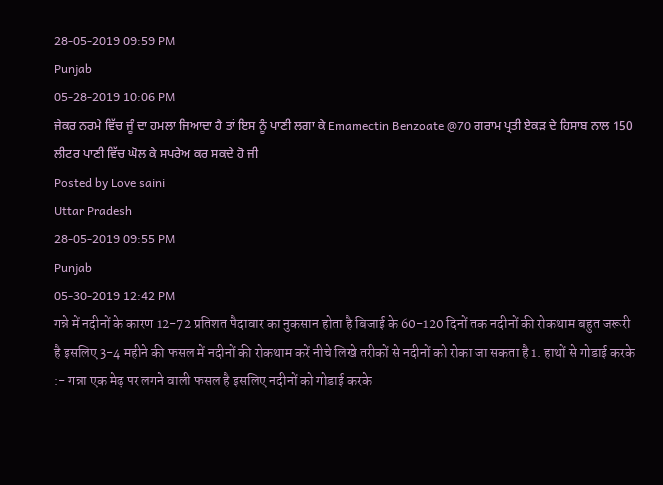28-05-2019 09:59 PM
Punjab
05-28-2019 10:06 PM
ਜੇਕਰ ਨਰਮੇ ਵਿੱਚ ਜੂੰ ਦਾ ਹਮਲਾ ਜਿਆਦਾ ਹੈ ਤਾਂ ਇਸ ਨੂੰ ਪਾਣੀ ਲਗਾ ਕੇ Emamectin Benzoate @70 ਗਰਾਮ ਪ੍ਰਤੀ ਏਕੜ ਦੇ ਹਿਸਾਬ ਨਾਲ 150 ਲੀਟਰ ਪਾਣੀ ਵਿੱਚ ਘੋਲ ਕੇ ਸਪਰੇਅ ਕਰ ਸਕਦੇ ਹੋ ਜੀ
Posted by Love saini
Uttar Pradesh
28-05-2019 09:55 PM
Punjab
05-30-2019 12:42 PM
गन्ने में नदीनों के कारण 12-72 प्रतिशत पैदावार का नुकसान होता है बिजाई के 60-120 दिनों तक नदीनों की रोकथाम बहुत जरूरी है इसलिए 3-4 महीने की फसल में नदीनों की रोकथाम करें नीचे लिखे तरीकों से नदीनों को रोका जा सकता है 1. हाथों से गोडाई करके :- गन्ना एक मेढ़ पर लगने वाली फसल है इसलिए नदीनों को गोडाई करके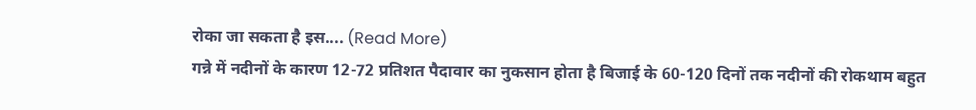रोका जा सकता है इस.... (Read More)
गन्ने में नदीनों के कारण 12-72 प्रतिशत पैदावार का नुकसान होता है बिजाई के 60-120 दिनों तक नदीनों की रोकथाम बहुत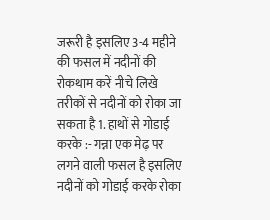जरूरी है इसलिए 3-4 महीने की फसल में नदीनों की रोकथाम करें नीचे लिखे तरीकों से नदीनों को रोका जा सकता है 1. हाथों से गोडाई करके :- गन्ना एक मेढ़ पर लगने वाली फसल है इसलिए नदीनों को गोडाई करके रोका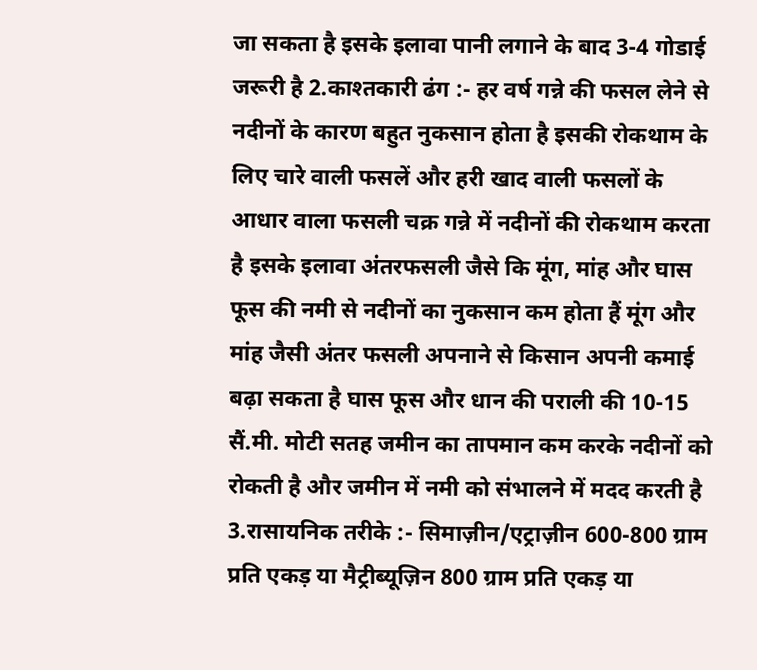जा सकता है इसके इलावा पानी लगाने के बाद 3-4 गोडाई जरूरी है 2.काश्तकारी ढंग :- हर वर्ष गन्ने की फसल लेने से नदीनों के कारण बहुत नुकसान होता है इसकी रोकथाम के लिए चारे वाली फसलें और हरी खाद वाली फसलों के आधार वाला फसली चक्र गन्ने में नदीनों की रोकथाम करता है इसके इलावा अंतरफसली जैसे कि मूंग, मांह और घास फूस की नमी से नदीनों का नुकसान कम होता हैं मूंग और मांह जैसी अंतर फसली अपनाने से किसान अपनी कमाई बढ़ा सकता है घास फूस और धान की पराली की 10-15 सैं.मी. मोटी सतह जमीन का तापमान कम करके नदीनों को रोकती है और जमीन में नमी को संभालने में मदद करती है 3.रासायनिक तरीके :- सिमाज़ीन/एट्राज़ीन 600-800 ग्राम प्रति एकड़ या मैट्रीब्यूज़िन 800 ग्राम प्रति एकड़ या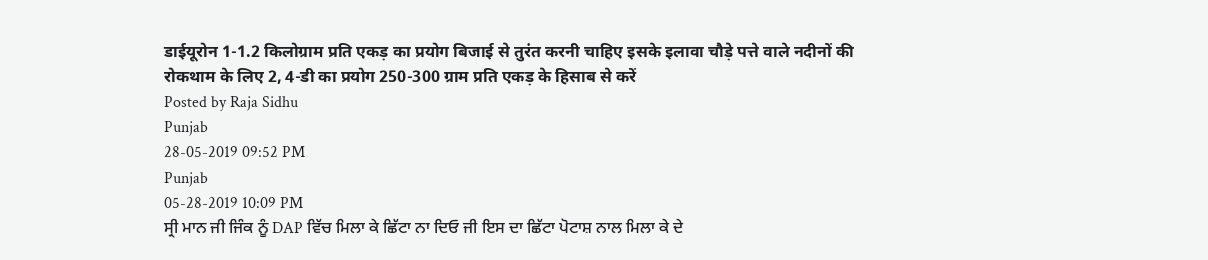डाईयूरोन 1-1.2 किलोग्राम प्रति एकड़ का प्रयोग बिजाई से तुरंत करनी चाहिए इसके इलावा चौड़े पत्ते वाले नदीनों की रोकथाम के लिए 2, 4-डी का प्रयोग 250-300 ग्राम प्रति एकड़ के हिसाब से करें
Posted by Raja Sidhu
Punjab
28-05-2019 09:52 PM
Punjab
05-28-2019 10:09 PM
ਸ੍ਰੀ ਮਾਨ ਜੀ ਜਿੰਕ ਨੂੰ DAP ਵਿੱਚ ਮਿਲਾ ਕੇ ਛਿੱਟਾ ਨਾ ਦਿਓ ਜੀ ਇਸ ਦਾ ਛਿੱਟਾ ਪੋਟਾਸ਼ ਨਾਲ ਮਿਲਾ ਕੇ ਦੇ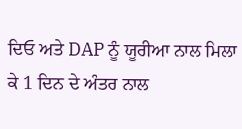ਦਿਓ ਅਤੇ DAP ਨੂੰ ਯੂਰੀਆ ਨਾਲ ਮਿਲਾ ਕੇ 1 ਦਿਨ ਦੇ ਅੰਤਰ ਨਾਲ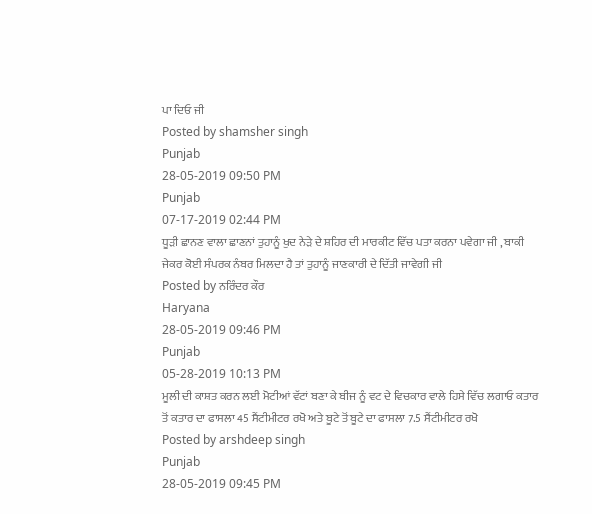ਪਾ ਦਿਓ ਜੀ
Posted by shamsher singh
Punjab
28-05-2019 09:50 PM
Punjab
07-17-2019 02:44 PM
ਧੂੜੀ ਛਾਨਣ ਵਾਲਾ ਛਾਣਨਾਂ ਤੁਹਾਨੂੰ ਖੁਦ ਨੇੜੇ ਦੇ ਸ਼ਹਿਰ ਦੀ ਮਾਰਕੀਟ ਵਿੱਚ ਪਤਾ ਕਰਨਾ ਪਵੇਗਾ ਜੀ , ਬਾਕੀ ਜੇਕਰ ਕੋਈ ਸੰਪਰਕ ਨੰਬਰ ਮਿਲਦਾ ਹੈ ਤਾਂ ਤੁਹਾਨੂੰ ਜਾਣਕਾਰੀ ਦੇ ਦਿੱਤੀ ਜਾਵੇਗੀ ਜੀ
Posted by ਨਰਿੰਦਰ ਕੌਰ
Haryana
28-05-2019 09:46 PM
Punjab
05-28-2019 10:13 PM
ਮੂਲੀ ਦੀ ਕਾਸ਼ਤ ਕਰਨ ਲਈ ਮੋਟੀਆਂ ਵੱਟਾਂ ਬਣਾ ਕੇ ਬੀਜ ਨੂੰ ਵਟ ਦੇ ਵਿਚਕਾਰ ਵਾਲੇ ਹਿਸੇ ਵਿੱਚ ਲਗਾਓ ਕਤਾਰ ਤੋਂ ਕਤਾਰ ਦਾ ਫਾਸਲਾ 45 ਸੈਂਟੀਮੀਟਰ ਰਖੋ ਅਤੇ ਬੂਟੇ ਤੋਂ ਬੂਟੇ ਦਾ ਫਾਸਲਾ 7.5 ਸੈਂਟੀਮੀਟਰ ਰਖੋ
Posted by arshdeep singh
Punjab
28-05-2019 09:45 PM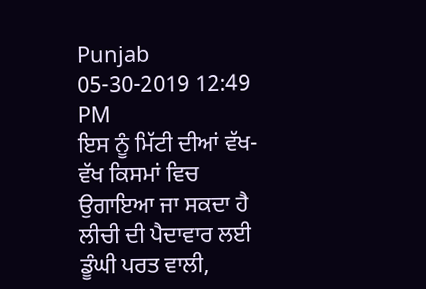Punjab
05-30-2019 12:49 PM
ਇਸ ਨੂੰ ਮਿੱਟੀ ਦੀਆਂ ਵੱਖ-ਵੱਖ ਕਿਸਮਾਂ ਵਿਚ ਉਗਾਇਆ ਜਾ ਸਕਦਾ ਹੈ ਲੀਚੀ ਦੀ ਪੈਦਾਵਾਰ ਲਈ ਡੂੰਘੀ ਪਰਤ ਵਾਲੀ,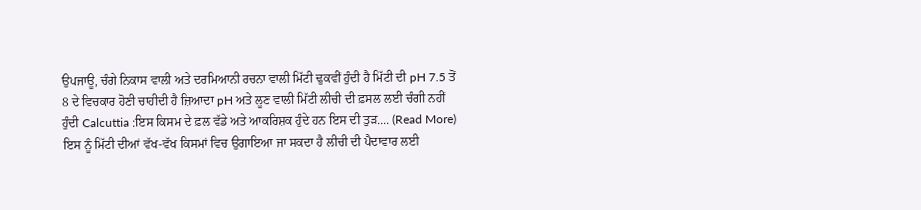ਉਪਜਾਊ, ਚੰਗੇ ਨਿਕਾਸ ਵਾਲੀ ਅਤੇ ਦਰਮਿਆਨੀ ਰਚਨਾ ਵਾਲੀ ਮਿੱਟੀ ਢੁਕਵੀਂ ਹੁੰਦੀ ਹੈ ਮਿੱਟੀ ਦੀ pH 7.5 ਤੋਂ 8 ਦੇ ਵਿਚਕਾਰ ਹੋਣੀ ਚਾਹੀਦੀ ਹੈ ਜ਼ਿਆਦਾ pH ਅਤੇ ਲੂਣ ਵਾਲੀ ਮਿੱਟੀ ਲੀਚੀ ਦੀ ਫ਼ਸਲ ਲਈ ਚੰਗੀ ਨਹੀਂ ਹੁੰਦੀ Calcuttia :ਇਸ ਕਿਸਮ ਦੇ ਫ਼ਲ ਵੱਡੇ ਅਤੇ ਆਕਰਿਸ਼ਕ ਹੁੰਦੇ ਹਨ ਇਸ ਦੀ ਤੁੜ.... (Read More)
ਇਸ ਨੂੰ ਮਿੱਟੀ ਦੀਆਂ ਵੱਖ-ਵੱਖ ਕਿਸਮਾਂ ਵਿਚ ਉਗਾਇਆ ਜਾ ਸਕਦਾ ਹੈ ਲੀਚੀ ਦੀ ਪੈਦਾਵਾਰ ਲਈ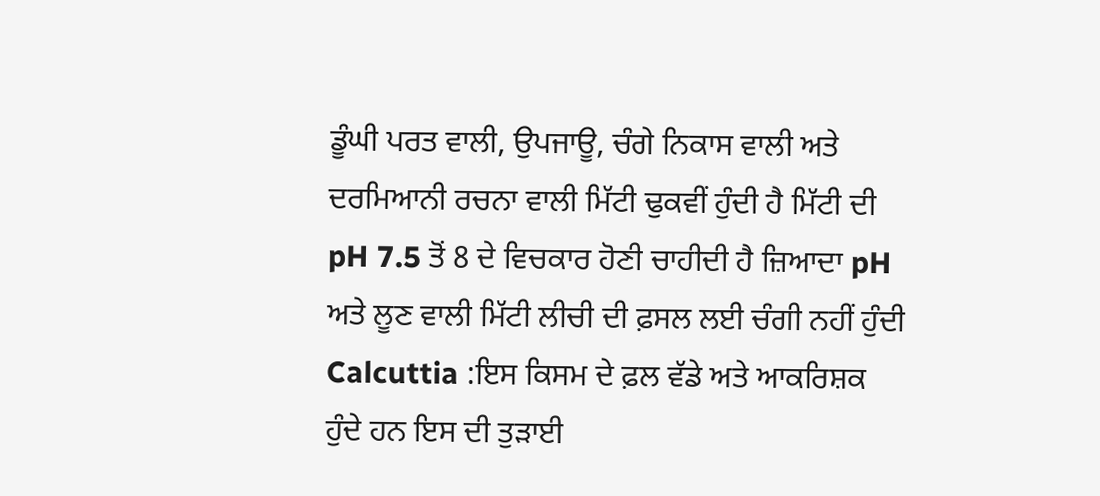ਡੂੰਘੀ ਪਰਤ ਵਾਲੀ, ਉਪਜਾਊ, ਚੰਗੇ ਨਿਕਾਸ ਵਾਲੀ ਅਤੇ ਦਰਮਿਆਨੀ ਰਚਨਾ ਵਾਲੀ ਮਿੱਟੀ ਢੁਕਵੀਂ ਹੁੰਦੀ ਹੈ ਮਿੱਟੀ ਦੀ pH 7.5 ਤੋਂ 8 ਦੇ ਵਿਚਕਾਰ ਹੋਣੀ ਚਾਹੀਦੀ ਹੈ ਜ਼ਿਆਦਾ pH ਅਤੇ ਲੂਣ ਵਾਲੀ ਮਿੱਟੀ ਲੀਚੀ ਦੀ ਫ਼ਸਲ ਲਈ ਚੰਗੀ ਨਹੀਂ ਹੁੰਦੀ Calcuttia :ਇਸ ਕਿਸਮ ਦੇ ਫ਼ਲ ਵੱਡੇ ਅਤੇ ਆਕਰਿਸ਼ਕ ਹੁੰਦੇ ਹਨ ਇਸ ਦੀ ਤੁੜਾਈ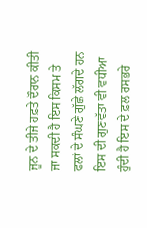ਜੂਨ ਦੇ ਤੀਜੇ ਹਫ਼ਤੇ ਦੌਰਾਨ ਕੀਤੀ ਜਾ ਸਕਦੀ ਹੈ ਇਸ ਕਿਸਮ ਤੇ ਫਲਾਂ ਦੇ ਸੰਘਣੇ ਗੁੱਛੇ ਲੱਗਦੇ ਹਨ ਇਸ ਦੀ ਗੁਣਵੱਤਾ ਵੀ ਵਧੀਆ ਹੁੰਦੀ ਹੈ ਇਸ ਦੇ ਫ਼ਲ ਰਸਭਰੇ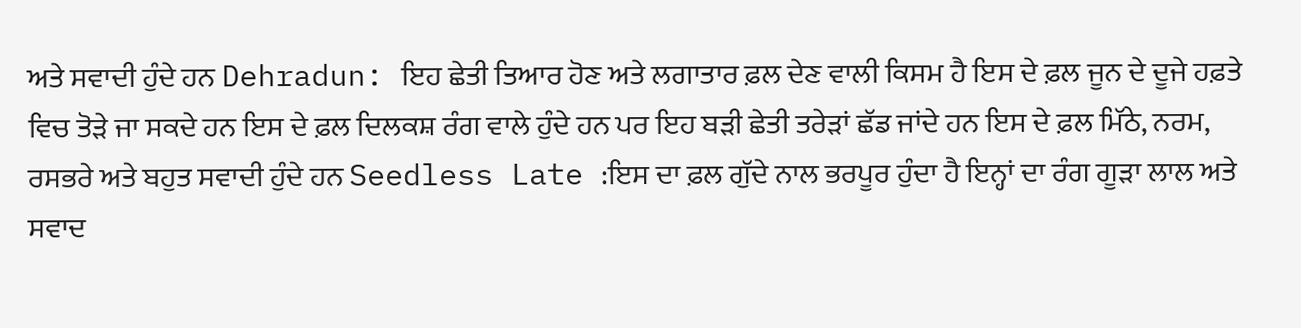ਅਤੇ ਸਵਾਦੀ ਹੁੰਦੇ ਹਨ Dehradun: ਇਹ ਛੇਤੀ ਤਿਆਰ ਹੋਣ ਅਤੇ ਲਗਾਤਾਰ ਫ਼ਲ ਦੇਣ ਵਾਲੀ ਕਿਸਮ ਹੈ ਇਸ ਦੇ ਫ਼ਲ ਜੂਨ ਦੇ ਦੂਜੇ ਹਫ਼ਤੇ ਵਿਚ ਤੋੜੇ ਜਾ ਸਕਦੇ ਹਨ ਇਸ ਦੇ ਫ਼ਲ ਦਿਲਕਸ਼ ਰੰਗ ਵਾਲੇ ਹੁੰਦੇ ਹਨ ਪਰ ਇਹ ਬੜੀ ਛੇਤੀ ਤਰੇੜਾਂ ਛੱਡ ਜਾਂਦੇ ਹਨ ਇਸ ਦੇ ਫ਼ਲ ਮਿੱਠੇ, ਨਰਮ, ਰਸਭਰੇ ਅਤੇ ਬਹੁਤ ਸਵਾਦੀ ਹੁੰਦੇ ਹਨ Seedless Late :ਇਸ ਦਾ ਫ਼ਲ ਗੁੱਦੇ ਨਾਲ ਭਰਪੂਰ ਹੁੰਦਾ ਹੈ ਇਨ੍ਹਾਂ ਦਾ ਰੰਗ ਗੂੜਾ ਲਾਲ ਅਤੇ ਸਵਾਦ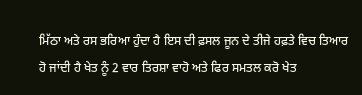ਮਿੱਠਾ ਅਤੇ ਰਸ ਭਰਿਆ ਹੁੰਦਾ ਹੈ ਇਸ ਦੀ ਫ਼ਸਲ ਜੂਨ ਦੇ ਤੀਜੇ ਹਫ਼ਤੇ ਵਿਚ ਤਿਆਰ ਹੋ ਜਾਂਦੀ ਹੈ ਖੇਤ ਨੂੰ 2 ਵਾਰ ਤਿਰਸ਼ਾ ਵਾਹੋ ਅਤੇ ਫਿਰ ਸਮਤਲ ਕਰੋ ਖੇਤ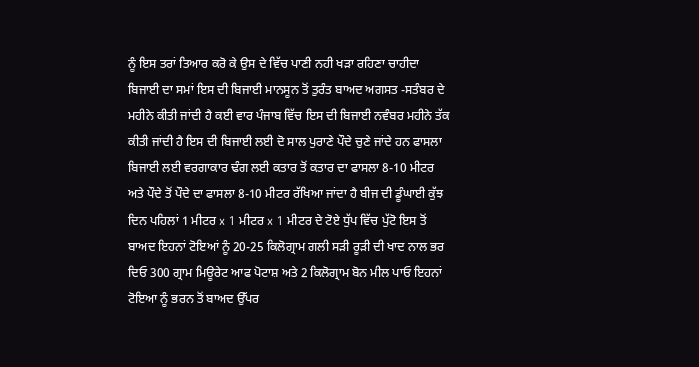ਨੂੰ ਇਸ ਤਰਾਂ ਤਿਆਰ ਕਰੋ ਕੇ ਉਸ ਦੇ ਵਿੱਚ ਪਾਣੀ ਨਹੀ ਖੜਾ ਰਹਿਣਾ ਚਾਹੀਦਾ ਬਿਜਾਈ ਦਾ ਸਮਾਂ ਇਸ ਦੀ ਬਿਜਾਈ ਮਾਨਸੂਨ ਤੋਂ ਤੁਰੰਤ ਬਾਅਦ ਅਗਸਤ -ਸਤੰਬਰ ਦੇ ਮਹੀਨੇ ਕੀਤੀ ਜਾਂਦੀ ਹੈ ਕਈ ਵਾਰ ਪੰਜਾਬ ਵਿੱਚ ਇਸ ਦੀ ਬਿਜਾਈ ਨਵੰਬਰ ਮਹੀਨੇ ਤੱਕ ਕੀਤੀ ਜਾਂਦੀ ਹੈ ਇਸ ਦੀ ਬਿਜਾਈ ਲਈ ਦੋ ਸਾਲ ਪੁਰਾਣੇ ਪੌਦੇ ਚੁਣੇ ਜਾਂਦੇ ਹਨ ਫਾਸਲਾ ਬਿਜਾਈ ਲਈ ਵਰਗਾਕਾਰ ਢੰਗ ਲਈ ਕਤਾਰ ਤੋਂ ਕਤਾਰ ਦਾ ਫਾਸਲਾ 8-10 ਮੀਟਰ ਅਤੇ ਪੌਦੇ ਤੋਂ ਪੌਦੇ ਦਾ ਫਾਸਲਾ 8-10 ਮੀਟਰ ਰੱਖਿਆ ਜਾਂਦਾ ਹੈ ਬੀਜ ਦੀ ਡੂੰਘਾਈ ਕੁੱਝ ਦਿਨ ਪਹਿਲਾਂ 1 ਮੀਟਰ x 1 ਮੀਟਰ x 1 ਮੀਟਰ ਦੇ ਟੋਏ ਧੁੱਪ ਵਿੱਚ ਪੁੱਟੋ ਇਸ ਤੋਂ ਬਾਅਦ ਇਹਨਾਂ ਟੋਇਆਂ ਨੂੰ 20-25 ਕਿਲੋਗ੍ਰਾਮ ਗਲੀ ਸੜੀ ਰੂੜੀ ਦੀ ਖਾਦ ਨਾਲ ਭਰ ਦਿਓ 300 ਗ੍ਰਾਮ ਮਿਊਰੇਟ ਆਫ ਪੋਟਾਸ਼ ਅਤੇ 2 ਕਿਲੋਗ੍ਰਾਮ ਬੋਨ ਮੀਲ ਪਾਓ ਇਹਨਾਂ ਟੋਇਆ ਨੂੰ ਭਰਨ ਤੋਂ ਬਾਅਦ ਉੱਪਰ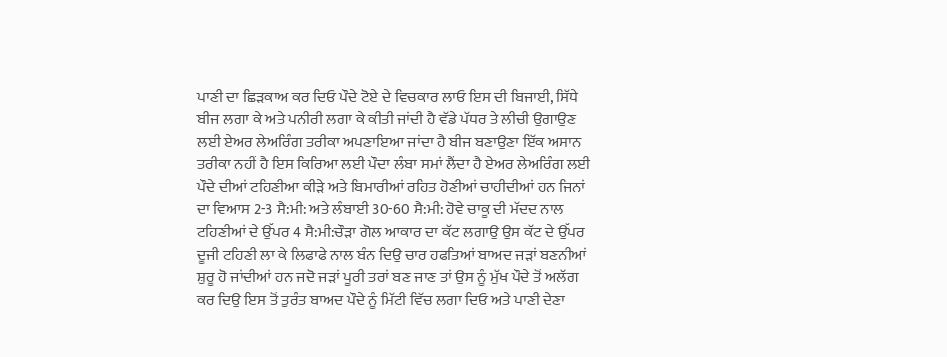ਪਾਣੀ ਦਾ ਛਿੜਕਾਅ ਕਰ ਦਿਓ ਪੌਦੇ ਟੋਏ ਦੇ ਵਿਚਕਾਰ ਲਾਓ ਇਸ ਦੀ ਬਿਜਾਈ, ਸਿੱਧੇ ਬੀਜ ਲਗਾ ਕੇ ਅਤੇ ਪਨੀਰੀ ਲਗਾ ਕੇ ਕੀਤੀ ਜਾਂਦੀ ਹੈ ਵੱਡੇ ਪੱਧਰ ਤੇ ਲੀਚੀ ਉਗਾਉਣ ਲਈ ਏਅਰ ਲੇਅਰਿੰਗ ਤਰੀਕਾ ਅਪਣਾਇਆ ਜਾਂਦਾ ਹੈ ਬੀਜ ਬਣਾਉਣਾ ਇੱਕ ਅਸਾਨ ਤਰੀਕਾ ਨਹੀਂ ਹੈ ਇਸ ਕਿਰਿਆ ਲਈ ਪੌਦਾ ਲੰਬਾ ਸਮਾਂ ਲੈਂਦਾ ਹੈ ਏਅਰ ਲੇਅਰਿੰਗ ਲਈ ਪੌਦੇ ਦੀਆਂ ਟਹਿਣੀਆ ਕੀੜੇ ਅਤੇ ਬਿਮਾਰੀਆਂ ਰਹਿਤ ਹੋਣੀਆਂ ਚਾਹੀਦੀਆਂ ਹਨ ਜਿਨਾਂ ਦਾ ਵਿਆਸ 2-3 ਸੈ:ਮੀ: ਅਤੇ ਲੰਬਾਈ 30-60 ਸੈ:ਮੀ: ਹੋਵੇ ਚਾਕੂ ਦੀ ਮੱਦਦ ਨਾਲ ਟਹਿਣੀਆਂ ਦੇ ਉੱਪਰ 4 ਸੈ:ਮੀ:ਚੌੜਾ ਗੋਲ ਆਕਾਰ ਦਾ ਕੱਟ ਲਗਾਉ ਉਸ ਕੱਟ ਦੇ ਉੱਪਰ ਦੂਜੀ ਟਹਿਣੀ ਲਾ ਕੇ ਲਿਫਾਫੇ ਨਾਲ ਬੰਨ ਦਿਉ ਚਾਰ ਹਫਤਿਆਂ ਬਾਅਦ ਜੜਾਂ ਬਣਨੀਆਂ ਸ਼ੁਰੂ ਹੋ ਜਾਂਦੀਆਂ ਹਨ ਜਦੋ ਜੜਾਂ ਪੂਰੀ ਤਰਾਂ ਬਣ ਜਾਣ ਤਾਂ ਉਸ ਨੂੰ ਮੁੱਖ ਪੌਦੇ ਤੋਂ ਅਲੱਗ ਕਰ ਦਿਉ ਇਸ ਤੋਂ ਤੁਰੰਤ ਬਾਅਦ ਪੌਦੇ ਨੂੰ ਮਿੱਟੀ ਵਿੱਚ ਲਗਾ ਦਿਓ ਅਤੇ ਪਾਣੀ ਦੇਣਾ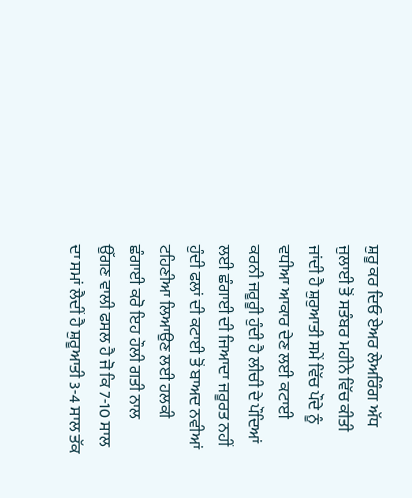ਸ਼ੁਰੂ ਕਰ ਦਿਓ ਏਅਰ ਲੇਅਰਿੰਗ ਅੱਧ ਜੁਲਾਈ ਤੋਂ ਸਤੰਬਰ ਮਹੀਨੇ ਵਿੱਚ ਕੀਤੀ ਜਾਂਦੀ ਹੈ ਸ਼ੁਰੁਆਤੀ ਸਮੇਂ ਵਿੱਚ ਪੌਦੇ ਨੂੰ ਵਧੀਆ ਆਕਾਰ ਦੇਣ ਲਈ ਕਟਾਈ ਕਰਨੀ ਜਰੂਰੂੀ ਹੁੰਦੀ ਹੈ ਲੀਚੀ ਦੇ ਪੌਦਿਆਂ ਲਈ ਛੰਗਾਈ ਦੀ ਜਿਆਦਾ ਜਰੂਰਤ ਨਹੀਂ ਹੁੰਦੀ ਫਲਾਂ ਦੀ ਕਟਾਈ ਤੋਂ ਬਾਅਦ ਨਵੀਆਂ ਟਹਿਣੀਆ ਲਿਆਉਣ ਲਈ ਹਲਕੀ ਛੰਗਾਈ ਕਰੋ ਇਹ ਹੌਲੀ ਗਤੀ ਨਾਲ ਉੱਗਣ ਵਾਲੀ ਫਸਲ ਹੈ ਜੋ ਕਿ 7-10 ਸਾਲ ਦਾ ਸਮਾਂ ਲੈਦੀਂ ਹੈ ਸ਼ੁਰੂਆਤੀ 3-4 ਸਾਲ ਤੱਕ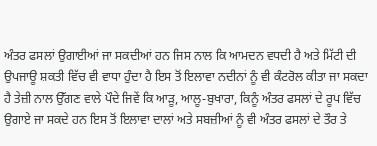ਅੰਤਰ ਫਸਲਾਂ ਉਗਾਈਆਂ ਜਾ ਸਕਦੀਆਂ ਹਨ ਜਿਸ ਨਾਲ ਕਿ ਆਮਦਨ ਵਧਦੀ ਹੈ ਅਤੇ ਮਿੱਟੀ ਦੀ ਉਪਜਾਊ ਸ਼ਕਤੀ ਵਿੱਚ ਵੀ ਵਾਧਾ ਹੁੰਦਾ ਹੈ ਇਸ ਤੋਂ ਇਲਾਵਾ ਨਦੀਨਾਂ ਨੂੰ ਵੀ ਕੰਟਰੋਲ ਕੀਤਾ ਜਾ ਸਕਦਾ ਹੈ ਤੇਜ਼ੀ ਨਾਲ ਉੱਗਣ ਵਾਲੇ ਪੌਦੇ ਜਿਵੇਂ ਕਿ ਆੜੂ, ਆਲੂ-ਬੁਖਾਰਾ, ਕਿਨੂੰ ਅੰਤਰ ਫਸਲਾਂ ਦੇ ਰੂਪ ਵਿੱਚ ਉਗਾਏ ਜਾ ਸਕਦੇ ਹਨ ਇਸ ਤੋਂ ਇਲਾਵਾ ਦਾਲਾਂ ਅਤੇ ਸਬਜ਼ੀਆਂ ਨੂੰ ਵੀ ਅੰਤਰ ਫਸਲਾਂ ਦੇ ਤੌਰ ਤੇ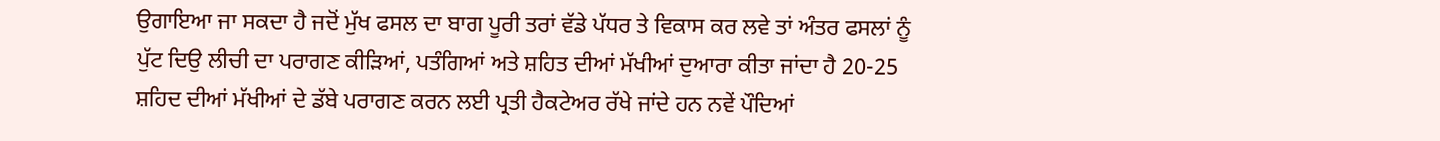ਉਗਾਇਆ ਜਾ ਸਕਦਾ ਹੈ ਜਦੋਂ ਮੁੱਖ ਫਸਲ ਦਾ ਬਾਗ ਪੂਰੀ ਤਰਾਂ ਵੱਡੇ ਪੱਧਰ ਤੇ ਵਿਕਾਸ ਕਰ ਲਵੇ ਤਾਂ ਅੰਤਰ ਫਸਲਾਂ ਨੂੰ ਪੁੱਟ ਦਿਉ ਲੀਚੀ ਦਾ ਪਰਾਗਣ ਕੀੜਿਆਂ, ਪਤੰਗਿਆਂ ਅਤੇ ਸ਼ਹਿਤ ਦੀਆਂ ਮੱਖੀਆਂ ਦੁਆਰਾ ਕੀਤਾ ਜਾਂਦਾ ਹੈ 20-25 ਸ਼ਹਿਦ ਦੀਆਂ ਮੱਖੀਆਂ ਦੇ ਡੱਬੇ ਪਰਾਗਣ ਕਰਨ ਲਈ ਪ੍ਰਤੀ ਹੈਕਟੇਅਰ ਰੱਖੇ ਜਾਂਦੇ ਹਨ ਨਵੇਂ ਪੌਦਿਆਂ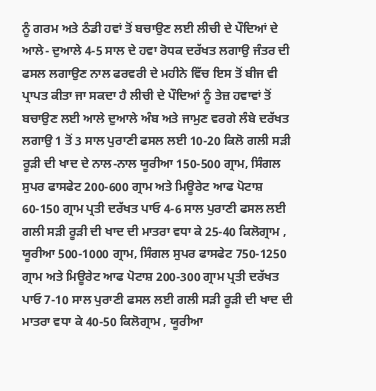ਨੂੰ ਗਰਮ ਅਤੇ ਠੰਡੀ ਹਵਾਂ ਤੋਂ ਬਚਾਉਣ ਲਈ ਲੀਚੀ ਦੇ ਪੌਦਿਆਂ ਦੇ ਆਲੇ- ਦੁਆਲੇ 4-5 ਸਾਲ ਦੇ ਹਵਾ ਰੋਧਕ ਦਰੱਖਤ ਲਗਾਉ ਜੰਤਰ ਦੀ ਫਸਲ ਲਗਾਉਣ ਨਾਲ ਫਰਵਰੀ ਦੇ ਮਹੀਨੇ ਵਿੱਚ ਇਸ ਤੋਂ ਬੀਜ ਵੀ ਪ੍ਰਾਪਤ ਕੀਤਾ ਜਾ ਸਕਦਾ ਹੈ ਲੀਚੀ ਦੇ ਪੌਦਿਆਂ ਨੂੰ ਤੇਜ਼ ਹਵਾਵਾਂ ਤੋਂ ਬਚਾਉਣ ਲਈ ਆਲੇ ਦੁਆਲੇ ਅੰਬ ਅਤੇ ਜਾਮੁਣ ਵਰਗੇ ਲੰਬੇ ਦਰੱਖਤ ਲਗਾਉ 1 ਤੋਂ 3 ਸਾਲ ਪੁਰਾਣੀ ਫਸਲ ਲਈ 10-20 ਕਿਲੋ ਗਲੀ ਸੜੀ ਰੂੜੀ ਦੀ ਖਾਦ ਦੇ ਨਾਲ-ਨਾਲ ਯੂਰੀਆ 150-500 ਗ੍ਰਾਮ, ਸਿੰਗਲ ਸੁਪਰ ਫਾਸਫੇਟ 200-600 ਗ੍ਰਾਮ ਅਤੇ ਮਿਊਰੇਟ ਆਫ ਪੋਟਾਸ਼ 60-150 ਗ੍ਰਾਮ ਪ੍ਰਤੀ ਦਰੱਖਤ ਪਾਓ 4-6 ਸਾਲ ਪੁਰਾਣੀ ਫਸਲ ਲਈ ਗਲੀ ਸੜੀ ਰੂੜੀ ਦੀ ਖਾਦ ਦੀ ਮਾਤਰਾ ਵਧਾ ਕੇ 25-40 ਕਿਲੋਗ੍ਰਾਮ , ਯੂਰੀਆ 500-1000 ਗ੍ਰਾਮ, ਸਿੰਗਲ ਸੁਪਰ ਫਾਸਫੇਟ 750-1250 ਗ੍ਰਾਮ ਅਤੇ ਮਿਊਰੇਟ ਆਫ ਪੋਟਾਸ਼ 200-300 ਗ੍ਰਾਮ ਪ੍ਰਤੀ ਦਰੱਖਤ ਪਾਓ 7-10 ਸਾਲ ਪੁਰਾਣੀ ਫਸਲ ਲਈ ਗਲੀ ਸੜੀ ਰੂੜੀ ਦੀ ਖਾਦ ਦੀ ਮਾਤਰਾ ਵਧਾ ਕੇ 40-50 ਕਿਲੋਗ੍ਰਾਮ , ਯੂਰੀਆ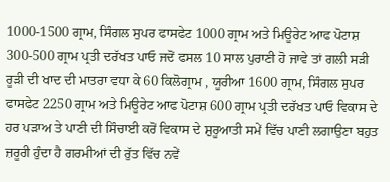1000-1500 ਗ੍ਰਾਮ, ਸਿੰਗਲ ਸੁਪਰ ਫਾਸਫੇਟ 1000 ਗ੍ਰਾਮ ਅਤੇ ਮਿਊਰੇਟ ਆਫ ਪੋਟਾਸ਼ 300-500 ਗ੍ਰਾਮ ਪ੍ਰਤੀ ਦਰੱਖਤ ਪਾਓ ਜਦੋਂ ਫਸਲ 10 ਸਾਲ ਪੁਰਾਣੀ ਹੋ ਜਾਵੇ ਤਾਂ ਗਲੀ ਸੜੀ ਰੂੜੀ ਦੀ ਖਾਦ ਦੀ ਮਾਤਰਾ ਵਧਾ ਕੇ 60 ਕਿਲੋਗ੍ਰਾਮ , ਯੂਰੀਆ 1600 ਗ੍ਰਾਮ, ਸਿੰਗਲ ਸੁਪਰ ਫਾਸਫੇਟ 2250 ਗ੍ਰਾਮ ਅਤੇ ਮਿਊਰੇਟ ਆਫ ਪੋਟਾਸ਼ 600 ਗ੍ਰਾਮ ਪ੍ਰਤੀ ਦਰੱਖਤ ਪਾਓ ਵਿਕਾਸ ਦੇ ਹਰ ਪੜਾਅ ਤੇ ਪਾਣੀ ਦੀ ਸਿੰਚਾਈ ਕਰੋਂ ਵਿਕਾਸ ਦੇ ਸ਼ੁਰੂਆਤੀ ਸਮੇਂ ਵਿੱਚ ਪਾਣੀ ਲਗਾਉਣਾ ਬਹੁਤ ਜ਼ਰੂਰੀ ਹੁੰਦਾ ਹੈ ਗਰਮੀਆਂ ਦੀ ਰੁੱਤ ਵਿੱਚ ਨਵੇਂ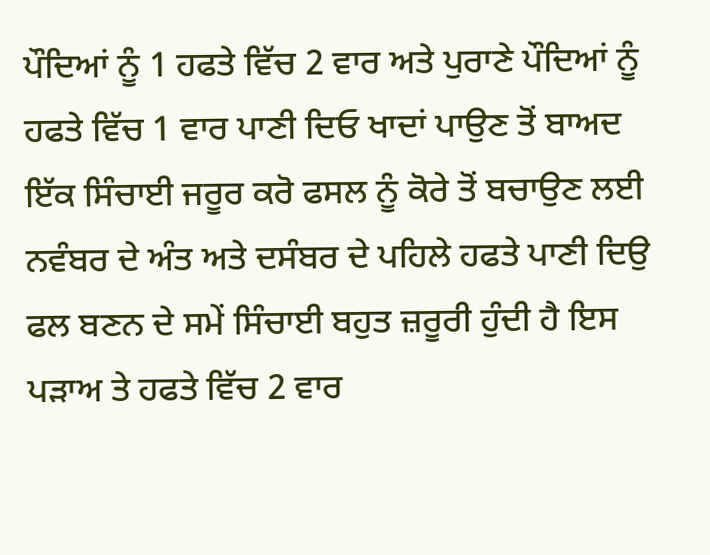ਪੌਦਿਆਂ ਨੂੰ 1 ਹਫਤੇ ਵਿੱਚ 2 ਵਾਰ ਅਤੇ ਪੁਰਾਣੇ ਪੌਦਿਆਂ ਨੂੰ ਹਫਤੇ ਵਿੱਚ 1 ਵਾਰ ਪਾਣੀ ਦਿਓ ਖਾਦਾਂ ਪਾਉਣ ਤੋਂ ਬਾਅਦ ਇੱਕ ਸਿੰਚਾਈ ਜਰੂਰ ਕਰੋ ਫਸਲ ਨੂੰ ਕੋਰੇ ਤੋਂ ਬਚਾਉਣ ਲਈ ਨਵੰਬਰ ਦੇ ਅੰਤ ਅਤੇ ਦਸੰਬਰ ਦੇ ਪਹਿਲੇ ਹਫਤੇ ਪਾਣੀ ਦਿਉ ਫਲ ਬਣਨ ਦੇ ਸਮੇਂ ਸਿੰਚਾਈ ਬਹੁਤ ਜ਼ਰੂਰੀ ਹੁੰਦੀ ਹੈ ਇਸ ਪੜਾਅ ਤੇ ਹਫਤੇ ਵਿੱਚ 2 ਵਾਰ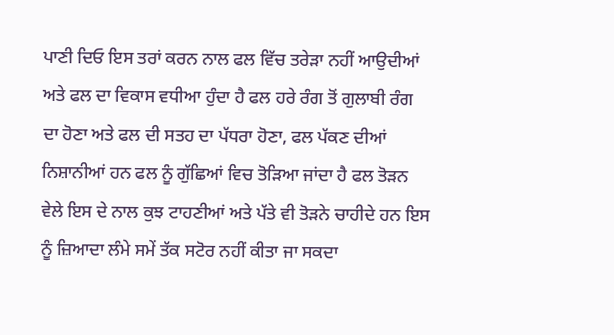ਪਾਣੀ ਦਿਓ ਇਸ ਤਰਾਂ ਕਰਨ ਨਾਲ ਫਲ ਵਿੱਚ ਤਰੇੜਾ ਨਹੀਂ ਆਉਦੀਆਂ ਅਤੇ ਫਲ ਦਾ ਵਿਕਾਸ ਵਧੀਆ ਹੁੰਦਾ ਹੈ ਫਲ ਹਰੇ ਰੰਗ ਤੋਂ ਗੁਲਾਬੀ ਰੰਗ ਦਾ ਹੋਣਾ ਅਤੇ ਫਲ ਦੀ ਸਤਹ ਦਾ ਪੱਧਰਾ ਹੋਣਾ, ਫਲ ਪੱਕਣ ਦੀਆਂ ਨਿਸ਼ਾਨੀਆਂ ਹਨ ਫਲ ਨੂੰ ਗੁੱਛਿਆਂ ਵਿਚ ਤੋੜਿਆ ਜਾਂਦਾ ਹੈ ਫਲ ਤੋੜਨ ਵੇਲੇ ਇਸ ਦੇ ਨਾਲ ਕੁਝ ਟਾਹਣੀਆਂ ਅਤੇ ਪੱਤੇ ਵੀ ਤੋੜਨੇ ਚਾਹੀਦੇ ਹਨ ਇਸ ਨੂੰ ਜ਼ਿਆਦਾ ਲੰਮੇ ਸਮੇਂ ਤੱਕ ਸਟੋਰ ਨਹੀਂ ਕੀਤਾ ਜਾ ਸਕਦਾ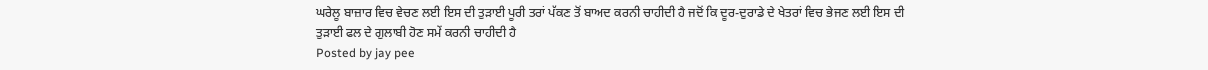ਘਰੇਲੂ ਬਾਜ਼ਾਰ ਵਿਚ ਵੇਚਣ ਲਈ ਇਸ ਦੀ ਤੁੜਾਈ ਪੂਰੀ ਤਰਾਂ ਪੱਕਣ ਤੋਂ ਬਾਅਦ ਕਰਨੀ ਚਾਹੀਦੀ ਹੈ ਜਦੋਂ ਕਿ ਦੂਰ-ਦੁਰਾਡੇ ਦੇ ਖੇਤਰਾਂ ਵਿਚ ਭੇਜਣ ਲਈ ਇਸ ਦੀ ਤੁੜਾਈ ਫਲ ਦੇ ਗੁਲਾਬੀ ਹੋਣ ਸਮੇਂ ਕਰਨੀ ਚਾਹੀਦੀ ਹੈ
Posted by jay pee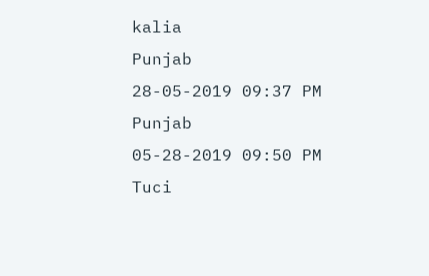kalia
Punjab
28-05-2019 09:37 PM
Punjab
05-28-2019 09:50 PM
Tuci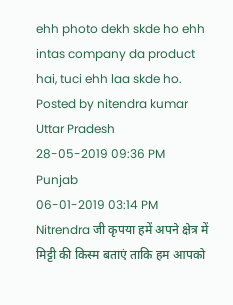ehh photo dekh skde ho ehh intas company da product hai, tuci ehh laa skde ho.
Posted by nitendra kumar
Uttar Pradesh
28-05-2019 09:36 PM
Punjab
06-01-2019 03:14 PM
Nitrendra जी कृपया हमें अपने क्षेत्र में मिट्टी की किस्म बताएं ताकि हम आपको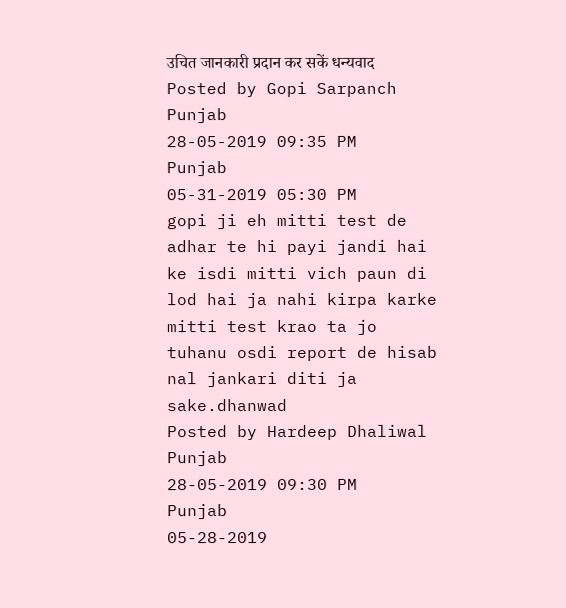उचित जानकारी प्रदान कर सकें धन्यवाद
Posted by Gopi Sarpanch
Punjab
28-05-2019 09:35 PM
Punjab
05-31-2019 05:30 PM
gopi ji eh mitti test de adhar te hi payi jandi hai ke isdi mitti vich paun di lod hai ja nahi kirpa karke mitti test krao ta jo tuhanu osdi report de hisab nal jankari diti ja sake.dhanwad
Posted by Hardeep Dhaliwal
Punjab
28-05-2019 09:30 PM
Punjab
05-28-2019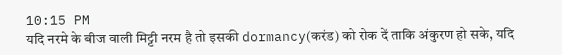10:15 PM
यदि नरमे के बीज वाली मिट्टी नरम है तो इसकी dormancy(करंड) को रोक दें ताकि अंकुरण हो सके, यदि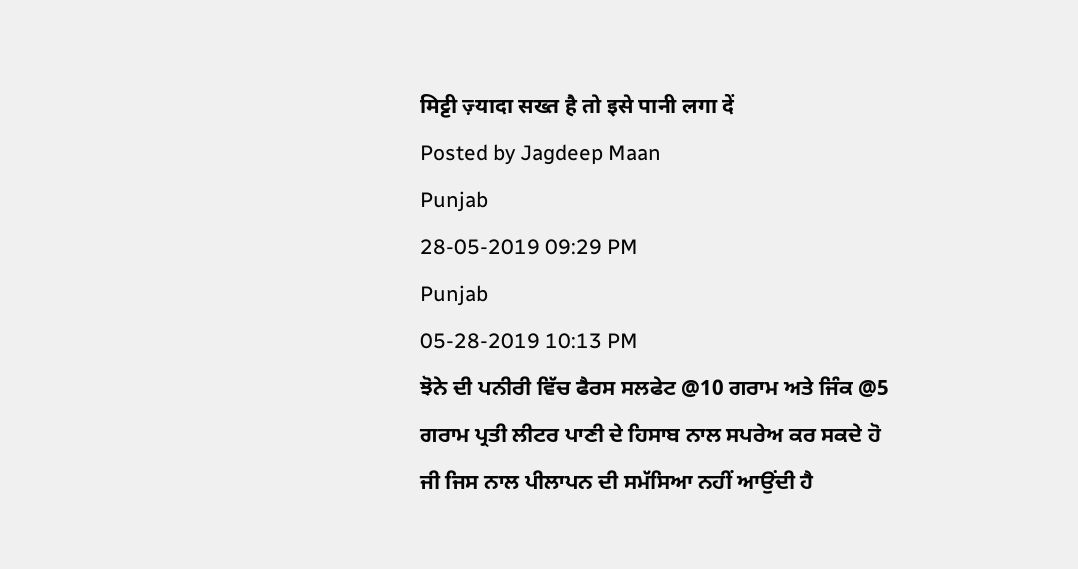मिट्टी ज़्यादा सख्त है तो इसे पानी लगा दें
Posted by Jagdeep Maan
Punjab
28-05-2019 09:29 PM
Punjab
05-28-2019 10:13 PM
ਝੋਨੇ ਦੀ ਪਨੀਰੀ ਵਿੱਚ ਫੈਰਸ ਸਲਫੇਟ @10 ਗਰਾਮ ਅਤੇ ਜਿੰਕ @5 ਗਰਾਮ ਪ੍ਰਤੀ ਲੀਟਰ ਪਾਣੀ ਦੇ ਹਿਸਾਬ ਨਾਲ ਸਪਰੇਅ ਕਰ ਸਕਦੇ ਹੋ ਜੀ ਜਿਸ ਨਾਲ ਪੀਲਾਪਨ ਦੀ ਸਮੱਸਿਆ ਨਹੀਂ ਆਉਂਦੀ ਹੈ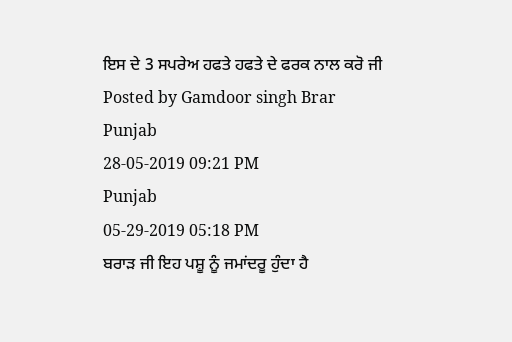ਇਸ ਦੇ 3 ਸਪਰੇਅ ਹਫਤੇ ਹਫਤੇ ਦੇ ਫਰਕ ਨਾਲ ਕਰੋ ਜੀ
Posted by Gamdoor singh Brar
Punjab
28-05-2019 09:21 PM
Punjab
05-29-2019 05:18 PM
ਬਰਾੜ ਜੀ ਇਹ ਪਸ਼ੂ ਨੂੰ ਜਮਾਂਦਰੂ ਹੁੰਦਾ ਹੈ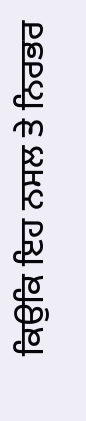ਕਿਉਕਿ ਇਹ ਨਸਲ ਤੇ ਨਿਰਭਰ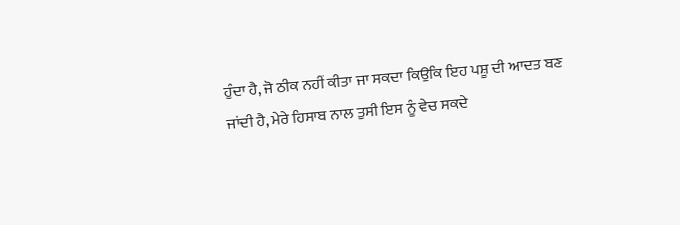ਹੁੰਦਾ ਹੈ, ਜੋ ਠੀਕ ਨਹੀਂ ਕੀਤਾ ਜਾ ਸਕਦਾ ਕਿਉਕਿ ਇਹ ਪਸ਼ੂ ਦੀ ਆਦਤ ਬਣ ਜਾਂਦੀ ਹੈ, ਮੇਰੇ ਹਿਸਾਬ ਨਾਲ ਤੁਸੀ ਇਸ ਨੂੰ ਵੇਚ ਸਕਦੇ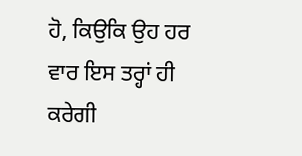ਹੋ, ਕਿਉਕਿ ਉਹ ਹਰ ਵਾਰ ਇਸ ਤਰ੍ਹਾਂ ਹੀ ਕਰੇਗੀ